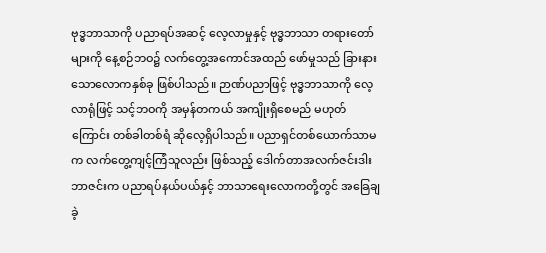ဗုဒ္ဓဘာသာကို ပညာရပ်အဆင့် လေ့လာမှုနှင့် ဗုဒ္ဓဘာသာ တရားတော်များကို နေ့စဉ်ဘဝ၌ လက်တွေ့အကောင်အထည် ဖော်မှုသည် ခြားနားသောလောကနှစ်ခု ဖြစ်ပါသည်။ ဉာဏ်ပညာဖြင့် ဗုဒ္ဓဘာသာကို လေ့လာရုံဖြင့် သင့်ဘဝကို အမှန်တကယ် အကျိုးရှိစေမည် မဟုတ်ကြောင်း တစ်ခါတစ်ရံ ဆိုလေ့ရှိပါသည်။ ပညာရှင်တစ်ယောက်သာမက လက်တွေ့ကျင့်ကြံသူလည်း ဖြစ်သည့် ဒေါက်တာအလက်ဇင်းဒါးဘာဇင်းက ပညာရပ်နယ်ပယ်နှင့် ဘာသာရေးလောကတို့တွင် အခြေချခဲ့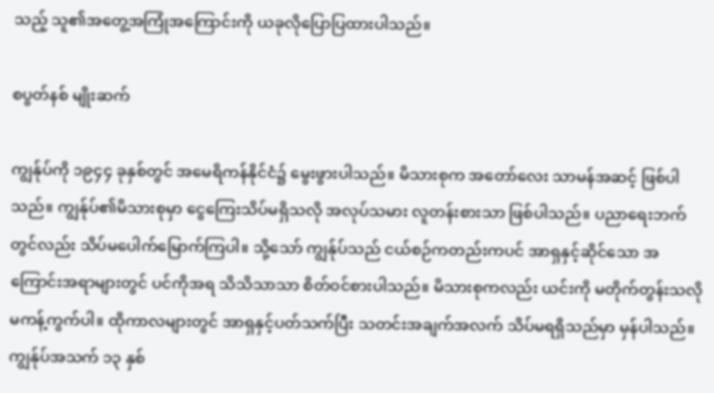သည့် သူ၏အတွေ့အကြုံအကြောင်းကို ယခုလိုပြောပြထားပါသည်။

စပွတ်နစ် မျိုးဆက်

ကျွန်ုပ်ကို ၁၉၄၄ ခုနှစ်တွင် အမေရိကန်နိုင်ငံ၌ မွေးဖွားပါသည်။ မိသားစုက အတော်လေး သာမန်အဆင့် ဖြစ်ပါသည်။ ကျွန်ုပ်၏မိသားစုမှာ ငွေကြေးသိပ်မရှိသလို အလုပ်သမား လူတန်းစားသာ ဖြစ်ပါသည်။ ပညာရေးဘက်တွင်လည်း သိပ်မပေါက်မြောက်ကြပါ။ သို့သော် ကျွန်ုပ်သည် ငယ်စဉ်ကတည်းကပင် အာရှနှင့်ဆိုင်သော အကြောင်းအရာများတွင် ပင်ကိုအရ သိသိသာသာ စိတ်ဝင်စားပါသည်။ မိသားစုကလည်း ယင်းကို မတိုက်တွန်းသလို မကန့်ကွက်ပါ။ ထိုကာလများတွင် အာရှနှင့်ပတ်သက်ပြီး သတင်းအချက်အလက် သိပ်မရရှိသည်မှာ မှန်ပါသည်။ ကျွန်ုပ်အသက် ၁၃ နှစ်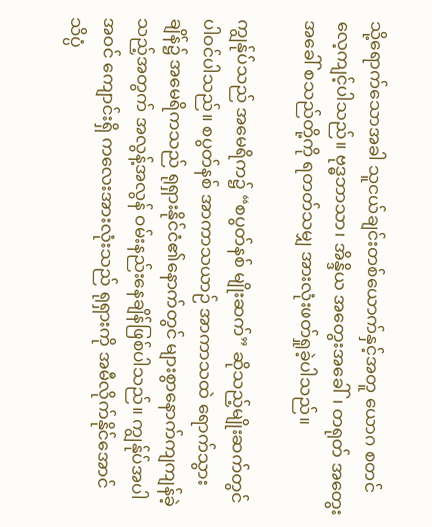သို့ရောက်သောအခါ သူငယ်ချင်းတစ်ယောက်နှင့်အတူ ယောဂ စတင်လေ့ကျင့်ပါသည်။ ဗုဒ္ဓဘာသာ၊ အိန္ဒိယ အတွေးအခေါ်၊ တရုတ် အတွေးအခေါ် စသည်တို့ကို ရတတ်သမျှ အားလုံးဖတ်ရှုခဲ့ပါသည်။

ကျွန်ုပ်သည် အမေရိက၌ “စပွတ်နစ် မျိုးဆက်” ဆိုသည့်မျိုးဆက်တွင် ပါဝင်ပါသည်။ စပွတ်နစ် အာကာသယာဉ် အာကာသထဲ ရောက်သွားချိန်၌ အမေရိကသည် ရုရှားနိုင်ငံ၏နောက်တွင် များစွာနောက်ကျကျန်ခဲ့သည့်အတွက် အလွန့်အလွန် ဝမ်းနည်းနေချိန်ဖြစ်ပါသည်။ ကျွန်ုပ်အပါအဝင် ကျောင်းရှိ ကလေးအားလုံးသည် ရုရှားကို အမီလိုက်နိုင်အောင် သိပ္ပံ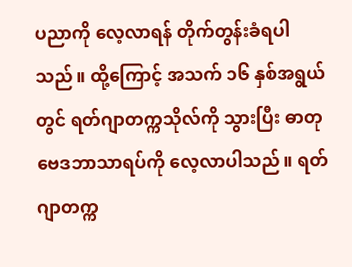ပညာကို လေ့လာရန် တိုက်တွန်းခံရပါသည်။ ထို့ကြောင့် အသက် ၁၆ နှစ်အရွယ်တွင် ရတ်ဂျာတက္ကသိုလ်ကို သွားပြီး ဓာတုဗေဒဘာသာရပ်ကို လေ့လာပါသည်။ ရတ်ဂျာတက္က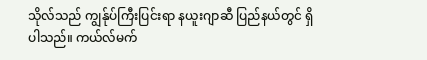သိုလ်သည် ကျွန်ုပ်ကြီးပြင်းရာ နယူးဂျာဆီ ပြည်နယ်တွင် ရှိပါသည်။ ကယ်လ်မက်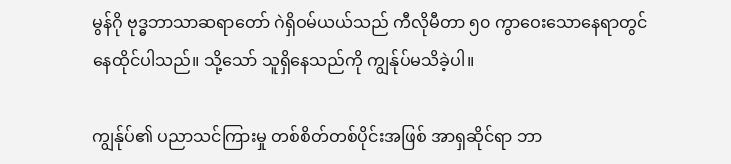မွန်ဂို ဗုဒ္ဓဘာသာဆရာတော် ဂဲရှိဝမ်ယယ်သည် ကီလိုမီတာ ၅၀ ကွာဝေးသောနေရာတွင် နေထိုင်ပါသည်။ သို့သော် သူရှိနေသည်ကို ကျွန်ုပ်မသိခဲ့ပါ။

ကျွန်ုပ်၏ ပညာသင်ကြားမှု တစ်စိတ်တစ်ပိုင်းအဖြစ် အာရှဆိုင်ရာ ဘာ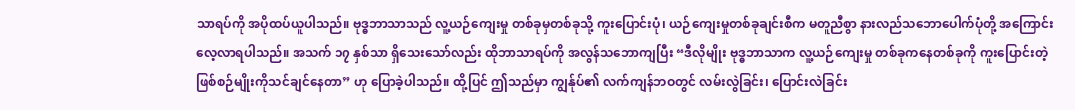သာရပ်ကို အပိုထပ်ယူပါသည်။ ဗုဒ္ဓဘာသာသည် လူ့ယဉ်ကျေးမှု တစ်ခုမှတစ်ခုသို့ ကူးပြောင်းပုံ၊ ယဉ်ကျေးမှုတစ်ခုချင်းစီက မတူညီစွာ နားလည်သဘောပေါက်ပုံတို့ အကြောင်း လေ့လာရပါသည်။ အသက် ၁၇ နှစ်သာ ရှိသေးသော်လည်း ထိုဘာသာရပ်ကို အလွန်သဘောကျပြီး “ဒီလိုမျိုး ဗုဒ္ဓဘာသာက လူ့ယဉ်ကျေးမှု တစ်ခုကနေတစ်ခုကို ကူးပြောင်းတဲ့ ဖြစ်စဉ်မျိုးကိုသင်ချင်နေတာ” ဟု ပြောခဲ့ပါသည်။ ထို့ပြင် ဤသည်မှာ ကျွန်ုပ်၏ လက်ကျန်ဘဝတွင် လမ်းလွဲခြင်း၊ ပြောင်းလဲခြင်း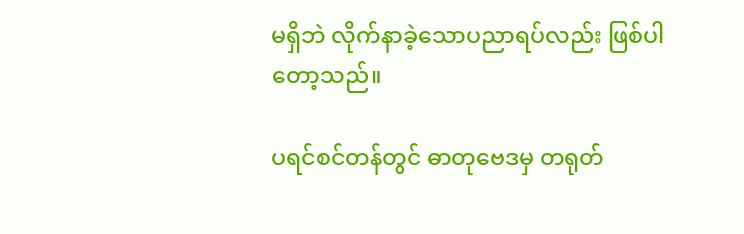မရှိဘဲ လိုက်နာခဲ့သောပညာရပ်လည်း ဖြစ်ပါတော့သည်။

ပရင်စင်တန်တွင် ဓာတုဗေဒမှ တရုတ်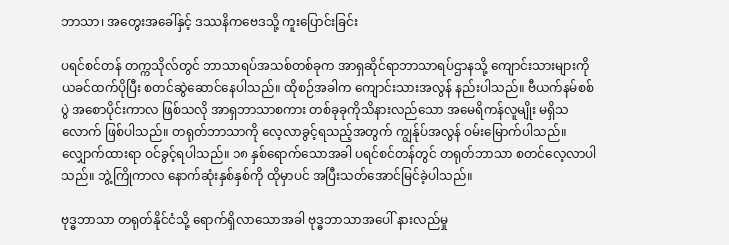ဘာသာ၊ အတွေးအခေါ်နှင့် ဒဿနိကဗေဒသို့ ကူးပြောင်းခြင်း

ပရင်စင်တန် တက္ကသိုလ်တွင် ဘာသာရပ်အသစ်တစ်ခုက အာရှဆိုင်ရာဘာသာရပ်ဌာနသို့ ကျောင်းသားများကို ယခင်ထက်ပိုပြီး စတင်ဆွဲဆောင်နေပါသည်။ ထိုစဉ်အခါက ကျောင်းသားအလွန် နည်းပါသည်။ ဗီယက်နမ်စစ်ပွဲ အစောပိုင်းကာလ ဖြစ်သလို အာရှဘာသာစကား တစ်ခုခုကိုသိနားလည်သော အမေရိကန်လူမျိုး မရှိသလောက် ဖြစ်ပါသည်။ တရုတ်ဘာသာကို လေ့လာခွင့်ရသည့်အတွက် ကျွန်ုပ်အလွန် ဝမ်းမြောက်ပါသည်။ လျှောက်ထားရာ ဝင်ခွင့်ရပါသည်။ ၁၈ နှစ်ရောက်သောအခါ ပရင်စင်တန်တွင် တရုတ်ဘာသာ စတင်လေ့လာပါသည်။ ဘွဲ့ကြိုကာလ နောက်ဆုံးနှစ်နှစ်ကို ထိုမှာပင် အပြီးသတ်အောင်မြင်ခဲ့ပါသည်။

ဗုဒ္ဓဘာသာ တရုတ်နိုင်ငံသို့ ရောက်ရှိလာသောအခါ ဗုဒ္ဓဘာသာအပေါ် နားလည်မှု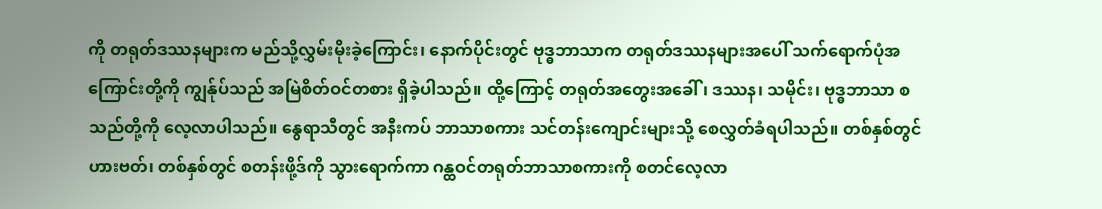ကို တရုတ်ဒဿနများက မည်သို့လွှမ်းမိုးခဲ့ကြောင်း၊ နောက်ပိုင်းတွင် ဗုဒ္ဓဘာသာက တရုတ်ဒဿနများအပေါ် သက်ရောက်ပုံအကြောင်းတို့ကို ကျွန်ုပ်သည် အမြဲစိတ်ဝင်တစား ရှိခဲ့ပါသည်။ ထို့ကြောင့် တရုတ်အတွေးအခေါ်၊ ဒဿန၊ သမိုင်း၊ ဗုဒ္ဓဘာသာ စသည်တို့ကို လေ့လာပါသည်။ နွေရာသီတွင် အနီးကပ် ဘာသာစကား သင်တန်းကျောင်းများသို့ စေလွှတ်ခံရပါသည်။ တစ်နှစ်တွင် ဟားဗတ်၊ တစ်နှစ်တွင် စတန်းဖို့ဒ်ကို သွားရောက်ကာ ဂန္ထဝင်တရုတ်ဘာသာစကားကို စတင်လေ့လာ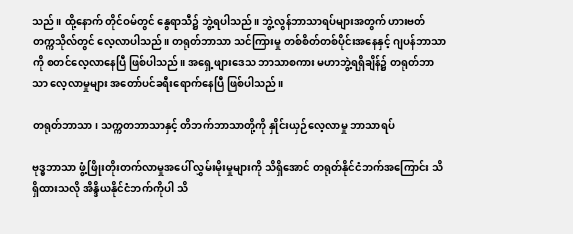သည်။ ထို့နောက် တိုင်ဝမ်တွင် နွေရာသီ၌ ဘွဲ့ရပါသည်။ ဘွဲ့လွန်ဘာသာရပ်များအတွက် ဟားဗတ်တက္ကသိုလ်တွင် လေ့လာပါသည်။ တရုတ်ဘာသာ သင်ကြားမှု တစ်စိတ်တစ်ပိုင်းအနေနှင့် ဂျပန်ဘာသာကို စတင်လေ့လာနေပြီ ဖြစ်ပါသည်။ အရှေ့ဖျားဒေသ ဘာသာစကား မဟာဘွဲ့ရရှိချိန်၌ တရုတ်ဘာသာ လေ့လာမှုများ အတော်ပင်ခရီးရောက်နေပြီ ဖြစ်ပါသည်။

တရုတ်ဘာသာ၊ သက္ကတဘာသာနှင့် တိဘက်ဘာသာတို့ကို နှိုင်းယှဉ်လေ့လာမှု ဘာသာရပ်

ဗုဒ္ဓဘာသာ ဖွံ့ဖြိုးတိုးတက်လာမှုအပေါ် လွှမ်းမိုးမှုများကို သိရှိအောင် တရုတ်နိုင်ငံဘက်အကြောင်း သိရှိထားသလို အိန္ဒိယနိုင်ငံဘက်ကိုပါ သိ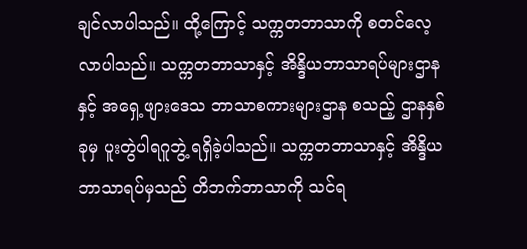ချင်လာပါသည်။ ထို့ကြောင့် သက္ကတဘာသာကို စတင်လေ့လာပါသည်။ သက္ကတဘာသာနှင့် အိန္ဒိယဘာသာရပ်များဌာနနှင့် အရှေ့ဖျားဒေသ ဘာသာစကားများဌာန စသည့် ဌာနနှစ်ခုမှ ပူးတွဲပါရဂူဘွဲ့ ရရှိခဲ့ပါသည်။ သက္ကတဘာသာနှင့် အိန္ဒိယဘာသာရပ်မှသည် တိဘက်ဘာသာကို သင်ရ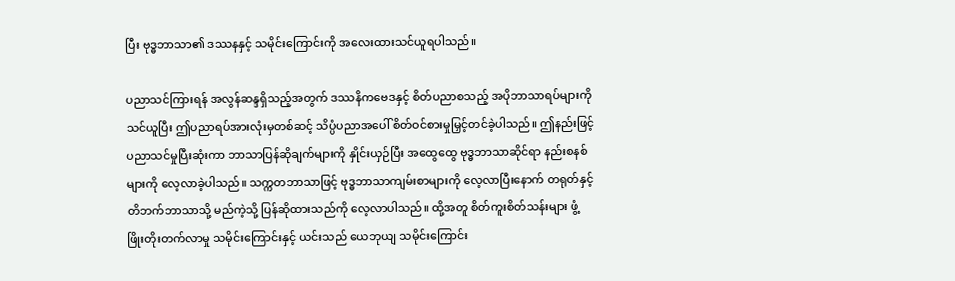ပြီး ဗုဒ္ဓဘာသာ၏ ဒဿနနှင့် သမိုင်းကြောင်းကို အလေးထားသင်ယူရပါသည်။

ပညာသင်ကြားရန် အလွန်ဆန္ဒရှိသည့်အတွက် ဒဿနိကဗေဒနှင့် စိတ်ပညာစသည့် အပိုဘာသာရပ်များကို သင်ယူပြီး ဤပညာရပ်အားလုံးမှတစ်ဆင့် သိပ္ပံပညာအပေါ် စိတ်ဝင်စားမှုမြှင့်တင်ခဲ့ပါသည်။ ဤနည်းဖြင့် ပညာသင်မှုပြီးဆုံးကာ ဘာသာပြန်ဆိုချက်များကို နှိုင်းယှဉ်ပြီး အထွေထွေ ဗုဒ္ဓဘာသာဆိုင်ရာ နည်းစနစ်များကို လေ့လာခဲ့ပါသည်။ သက္ကတဘာသာဖြင့် ဗုဒ္ဓဘာသာကျမ်းစာများကို လေ့လာပြီးနောက် တရုတ်နှင့် တိဘက်ဘာသာသို့ မည်ကဲ့သို့ ပြန်ဆိုထားသည်ကို လေ့လာပါသည်။ ထို့အတူ စိတ်ကူးစိတ်သန်းများ ဖွံ့ဖြိုးတိုးတက်လာမှု သမိုင်းကြောင်းနှင့် ယင်းသည် ယေဘုယျ သမိုင်းကြောင်း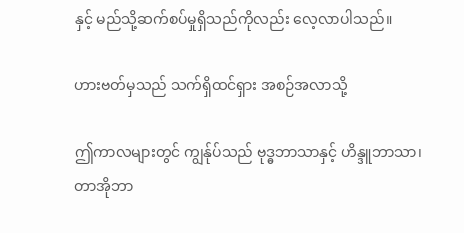နှင့် မည်သို့ဆက်စပ်မှုရှိသည်ကိုလည်း လေ့လာပါသည်။

ဟားဗတ်မှသည် သက်ရှိထင်ရှား အစဉ်အလာသို့

ဤကာလများတွင် ကျွန်ုပ်သည် ဗုဒ္ဓဘာသာနှင့် ဟိန္ဒူဘာသာ၊ တာအိုဘာ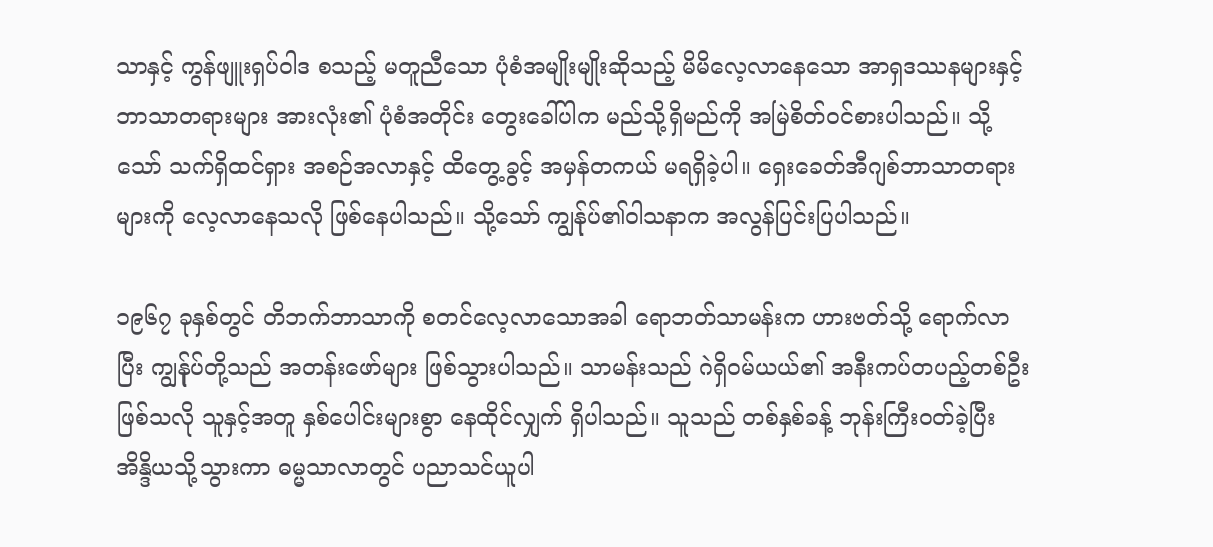သာနှင့် ကွန်ဖျူးရှပ်ဝါဒ စသည့် မတူညီသော ပုံစံအမျိုးမျိုးဆိုသည့် မိမိလေ့လာနေသော အာရှဒဿနများနှင့် ဘာသာတရားများ အားလုံး၏ ပုံစံအတိုင်း တွေးခေါ်ပါက မည်သို့ရှိမည်ကို အမြဲစိတ်ဝင်စားပါသည်။ သို့သော် သက်ရှိထင်ရှား အစဉ်အလာနှင့် ထိတွေ့ခွင့် အမှန်တကယ် မရရှိခဲ့ပါ။ ရှေးခေတ်အီဂျစ်ဘာသာတရားများကို လေ့လာနေသလို ဖြစ်နေပါသည်။ သို့သော် ကျွန်ုပ်၏ဝါသနာက အလွန်ပြင်းပြပါသည်။

၁၉၆၇ ခုနှစ်တွင် တိဘက်ဘာသာကို စတင်လေ့လာသောအခါ ရောဘတ်သာမန်းက ဟားဗတ်သို့ ရောက်လာပြီး ကျွန်ုပ်တို့သည် အတန်းဖော်များ ဖြစ်သွားပါသည်။ သာမန်းသည် ဂဲရှိဝမ်ယယ်၏ အနီးကပ်တပည့်တစ်ဦး ဖြစ်သလို သူနှင့်အတူ နှစ်ပေါင်းများစွာ နေထိုင်လျှက် ရှိပါသည်။ သူသည် တစ်နှစ်ခန့် ဘုန်းကြီးဝတ်ခဲ့ပြီး အိန္ဒိယသို့သွားကာ ဓမ္မသာလာတွင် ပညာသင်ယူပါ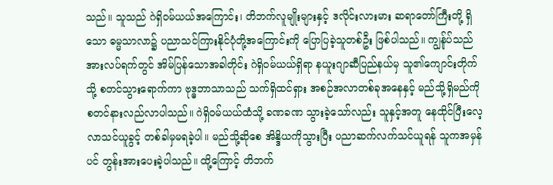သည်။ သူသည် ဂဲရှိဝမ်ယယ်အကြောင်း၊ တိဘက်လူမျိုးများနှင့် ဒလိုင်းလားမား ဆရာတော်ကြီးတို့ ရှိသော ဓမ္မသာလာ၌ ပညာသင်ကြားနိုင်ပုံတို့အကြောင်းကို ပြောပြခဲ့သူတစ်ဦး ဖြစ်ပါသည်။ ကျွန်ုပ်သည် အားလပ်ရက်တွင် အိမ်ပြန်သောအခါတိုင်း ဂဲရှိဝမ်ယယ်ရှိရာ နယူးဂျာဆီပြည်နယ်မှ သူ၏ကျောင်းတိုက်သို့ စတင်သွားရောက်ကာ ဗုဒ္ဓဘာသာသည် သက်ရှိထင်ရှား အစဉ်အလာတစ်ခုအနေနှင့် မည်သို့ရှိမည်ကို စတင်နားလည်လာပါသည်။ ဂဲရှိဝမ်ယယ်ထံသို့ ခဏခဏ သွားခဲ့သော်လည်း သူနှင့်အတူ နေထိုင်ပြီးလေ့လာသင်ယူခွင့် တစ်ခါမှမရခဲ့ပါ။ မည်သို့ဆိုစေ အိန္ဒိယကိုသွားပြီး ပညာဆက်လက်သင်ယူရန် သူကအမှန်ပင် တွန်းအားပေးခဲ့ပါသည်။ ထို့ကြောင့် တိဘက်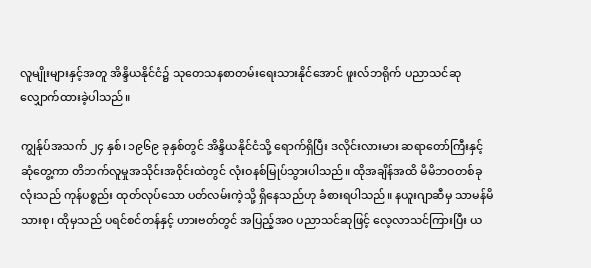လူမျိုးများနှင့်အတူ အိန္ဒိယနိုင်ငံ၌ သုတေသနစာတမ်းရေးသားနိုင်အောင် ဖူးလ်ဘရိုက် ပညာသင်ဆုလျှောက်ထားခဲ့ပါသည်။

ကျွန်ုပ်အသက် ၂၄ နှစ်၊ ၁၉၆၉ ခုနှစ်တွင် အိန္ဒိယနိုင်ငံသို့ ရောက်ရှိပြီး ဒလိုင်းလားမား ဆရာတော်ကြီးနှင့် ဆုံတွေ့ကာ တိဘက်လူမှုအသိုင်းအဝိုင်းထဲတွင် လုံးဝနစ်မြုပ်သွားပါသည်။ ထိုအချိန်အထိ မိမိဘဝတစ်ခုလုံးသည် ကုန်ပစ္စည်း ထုတ်လုပ်သော ပတ်လမ်းကဲ့သို့ ရှိနေသည်ဟု ခံစားရပါသည်။ နယူးဂျာဆီမှ သာမန်မိသားစု၊ ထိုမှသည် ပရင်စင်တန်နှင့် ဟားဗတ်တွင် အပြည့်အဝ ပညာသင်ဆုဖြင့် လေ့လာသင်ကြားပြီး ယ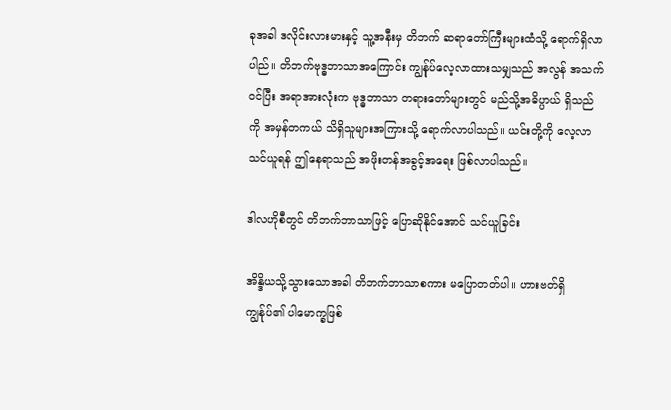ခုအခါ ဒလိုင်းလားမားနှင့် သူ့အနီးမှ တိဘက် ဆရာတော်ကြီးများထံသို့ ရောက်ရှိလာပါည်။ တိဘက်ဗုဒ္ဓဘာသာအကြောင်း ကျွန်ုပ်လေ့လာထားသမျှသည် အလွန် အသက်ဝင်ပြီး အရာအားလုံးက ဗုဒ္ဓဘာသာ တရားတော်များတွင် မည်သို့အဓိပ္ပာယ် ရှိသည်ကို အမှန်တကယ် သိရှိသူများအကြားသို့ ရောက်လာပါသည်။ ယင်းတို့ကို လေ့လာသင်ယူရန် ဤနေရာသည် အဖိုးတန်အခွင့်အရေး ဖြစ်လာပါသည်။

ဒါလဟိုစီတွင် တိဘက်ဘာသာဖြင့် ပြောဆိုနိုင်အောင် သင်ယူခြင်း

အိန္ဒိယသို့သွားသောအခါ တိဘက်ဘာသာစကား မပြောတတ်ပါ။ ဟားဗတ်ရှိ ကျွန်ုပ်၏ ပါမောက္ခဖြစ်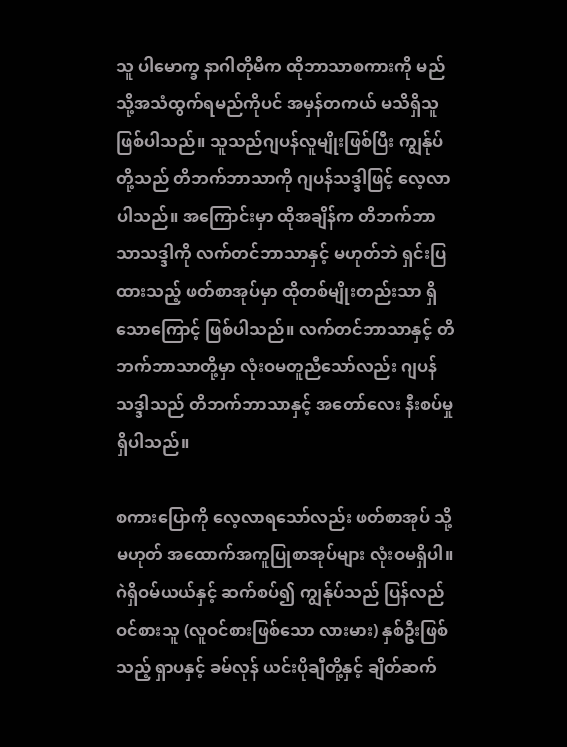သူ ပါမောက္ခ နာဂါတိုမီက ထိုဘာသာစကားကို မည်သို့အသံထွက်ရမည်ကိုပင် အမှန်တကယ် မသိရှိသူဖြစ်ပါသည်။ သူသည်ဂျပန်လူမျိုးဖြစ်ပြီး ကျွန်ုပ်တို့သည် တိဘက်ဘာသာကို ဂျပန်သဒ္ဒါဖြင့် လေ့လာပါသည်။ အကြောင်းမှာ ထိုအချိန်က တိဘက်ဘာသာသဒ္ဒါကို လက်တင်ဘာသာနှင့် မဟုတ်ဘဲ ရှင်းပြထားသည့် ဖတ်စာအုပ်မှာ ထိုတစ်မျိုးတည်းသာ ရှိသောကြောင့် ဖြစ်ပါသည်။ လက်တင်ဘာသာနှင့် တိဘက်ဘာသာတို့မှာ လုံးဝမတူညီသော်လည်း ဂျပန်သဒ္ဒါသည် တိဘက်ဘာသာနှင့် အတော်လေး နီးစပ်မှုရှိပါသည်။

စကားပြောကို လေ့လာရသော်လည်း ဖတ်စာအုပ် သို့မဟုတ် အထောက်အကူပြုစာအုပ်များ လုံးဝမရှိပါ။ ဂဲရှိဝမ်ယယ်နှင့် ဆက်စပ်၍ ကျွန်ုပ်သည် ပြန်လည်ဝင်စားသူ (လူဝင်စားဖြစ်သော လားမား) နှစ်ဦးဖြစ်သည့် ရှာပနှင့် ခမ်လုန် ယင်းပိုချီတို့နှင့် ချိတ်ဆက်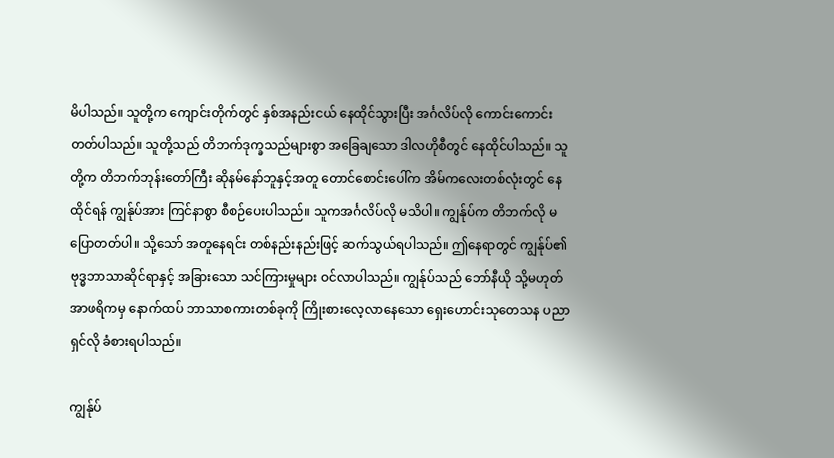မိပါသည်။ သူတို့က ကျောင်းတိုက်တွင် နှစ်အနည်းငယ် နေထိုင်သွားပြီး အင်္ဂလိပ်လို ကောင်းကောင်းတတ်ပါသည်။ သူတို့သည် တိဘက်ဒုက္ခသည်များစွာ အခြေချသော ဒါလဟိုစီတွင် နေထိုင်ပါသည်။ သူတို့က တိဘက်ဘုန်းတော်ကြီး ဆိုနမ်နော်ဘူနှင့်အတူ တောင်စောင်းပေါ်က အိမ်ကလေးတစ်လုံးတွင် နေထိုင်ရန် ကျွန်ုပ်အား ကြင်နာစွာ စီစဉ်ပေးပါသည်။ သူကအင်္ဂလိပ်လို မသိပါ။ ကျွန်ုပ်က တိဘက်လို မပြောတတ်ပါ။ သို့သော် အတူနေရင်း တစ်နည်းနည်းဖြင့် ဆက်သွယ်ရပါသည်။ ဤနေရာတွင် ကျွန်ုပ်၏ ဗုဒ္ဓဘာသာဆိုင်ရာနှင့် အခြားသော သင်ကြားမှုများ ဝင်လာပါသည်။ ကျွန်ုပ်သည် ဘော်နီယို သို့မဟုတ် အာဖရိကမှ နောက်ထပ် ဘာသာစကားတစ်ခုကို ကြိုးစားလေ့လာနေသော ရှေးဟောင်းသုတေသန ပညာရှင်လို ခံစားရပါသည်။

ကျွန်ုပ်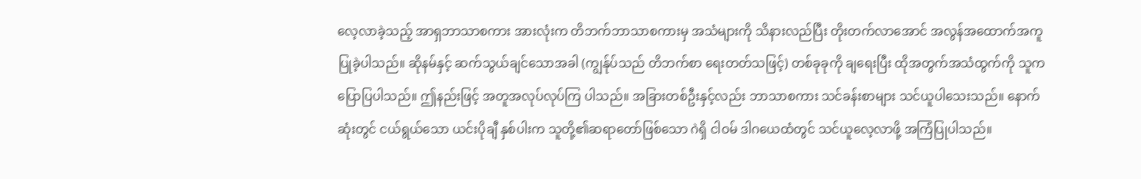လေ့လာခဲ့သည့် အာရှဘာသာစကား အားလုံးက တိဘက်ဘာသာစကားမှ အသံများကို သိနားလည်ပြီး တိုးတက်လာအောင် အလွန်အထောက်အကူ ပြုခဲ့ပါသည်။ ဆိုနမ်နှင့် ဆက်သွယ်ချင်သောအခါ (ကျွန်ုပ်သည် တိဘက်စာ ရေးတတ်သဖြင့်) တစ်ခုခုကို ချရေးပြီး ထိုအတွက်အသံထွက်ကို သူက ပြောပြပါသည်။ ဤနည်းဖြင့် အတူအလုပ်လုပ်ကြ ပါသည်။ အခြားတစ်ဦးနှင့်လည်း ဘာသာစကား သင်ခန်းစာများ သင်ယူပါသေးသည်။ နောက်ဆုံးတွင် ငယ်ရွယ်သော ယင်းပိုချီ နှစ်ပါးက သူတို့၏ဆရာတော်ဖြစ်သော ဂဲရှိ ငါဝမ် ဒါဂယေထံတွင် သင်ယူလေ့လာဖို့ အကြံပြုပါသည်။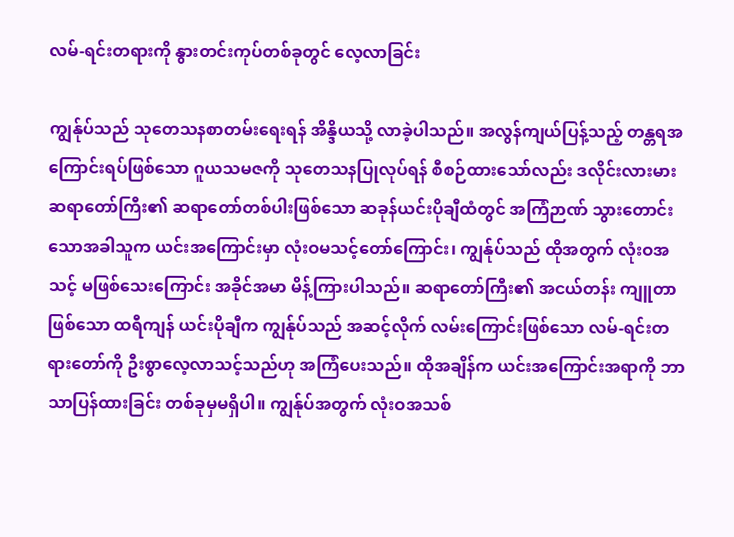လမ်-ရင်းတရားကို နွားတင်းကုပ်တစ်ခုတွင် လေ့လာခြင်း

ကျွန်ုပ်သည် သုတေသနစာတမ်းရေးရန် အိန္ဒိယသို့ လာခဲ့ပါသည်။ အလွန်ကျယ်ပြန့်သည့် တန္တရအကြောင်းရပ်ဖြစ်သော ဂူယသမဇကို သုတေသနပြုလုပ်ရန် စီစဉ်ထားသော်လည်း ဒလိုင်းလားမား ဆရာတော်ကြီး၏ ဆရာတော်တစ်ပါးဖြစ်သော ဆခုန်ယင်းပိုချီထံတွင် အကြံဉာဏ် သွားတောင်းသောအခါသူက ယင်းအကြောင်းမှာ လုံးဝမသင့်တော်ကြောင်း၊ ကျွန်ုပ်သည် ထိုအတွက် လုံးဝအသင့် မဖြစ်သေးကြောင်း အခိုင်အမာ မိန့်ကြားပါသည်။ ဆရာတော်ကြီး၏ အငယ်တန်း ကျူတာဖြစ်သော ထရီကျန် ယင်းပိုချီက ကျွန်ုပ်သည် အဆင့်လိုက် လမ်းကြောင်းဖြစ်သော လမ်-ရင်းတရားတော်ကို ဦးစွာလေ့လာသင့်သည်ဟု အကြံပေးသည်။ ထိုအချိန်က ယင်းအကြောင်းအရာကို ဘာသာပြန်ထားခြင်း တစ်ခုမှမရှိပါ။ ကျွန်ုပ်အတွက် လုံးဝအသစ်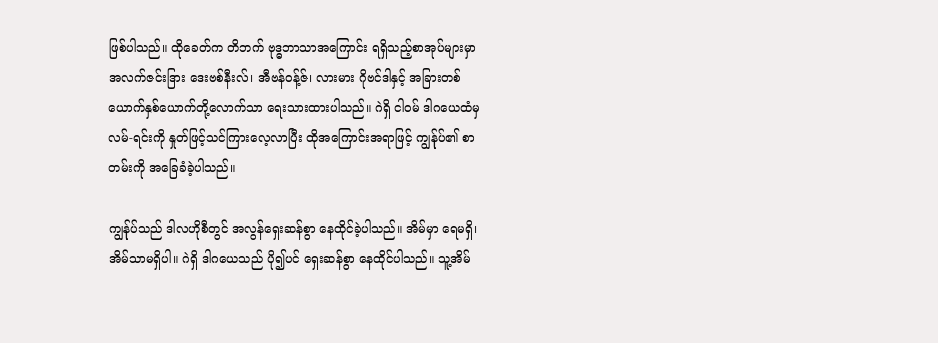ဖြစ်ပါသည်။ ထိုခေတ်က တိဘက် ဗုဒ္ဓဘာသာအကြောင်း ရရှိသည့်စာအုပ်များမှာ အလက်ဇင်းဒြား ဒေးဗစ်နီးလ်၊ အီဗန်ဝန့်ဇ်၊ လားမား ဂိုဗင်ဒါနှင့် အခြားတစ်ယောက်နှစ်ယောက်တို့လောက်သာ ရေးသားထားပါသည်။ ဂဲရှိ ငါဝမ် ဒါဂယေထံမှ လမ်-ရင်းကို နှုတ်ဖြင့်သင်ကြားလေ့လာပြီး ထိုအကြောင်းအရာဖြင့် ကျွန်ုပ်၏ စာတမ်းကို အခြေခံခဲ့ပါသည်။

ကျွန်ုပ်သည် ဒါလဟိုစီတွင် အလွန်ရှေးဆန်စွာ နေထိုင်ခဲ့ပါသည်။ အိမ်မှာ ရေမရှိ၊ အိမ်သာမရှိပါ။ ဂဲရှိ ဒါဂယေသည် ပို၍ပင် ရှေးဆန်စွာ နေထိုင်ပါသည်။ သူ့အိမ်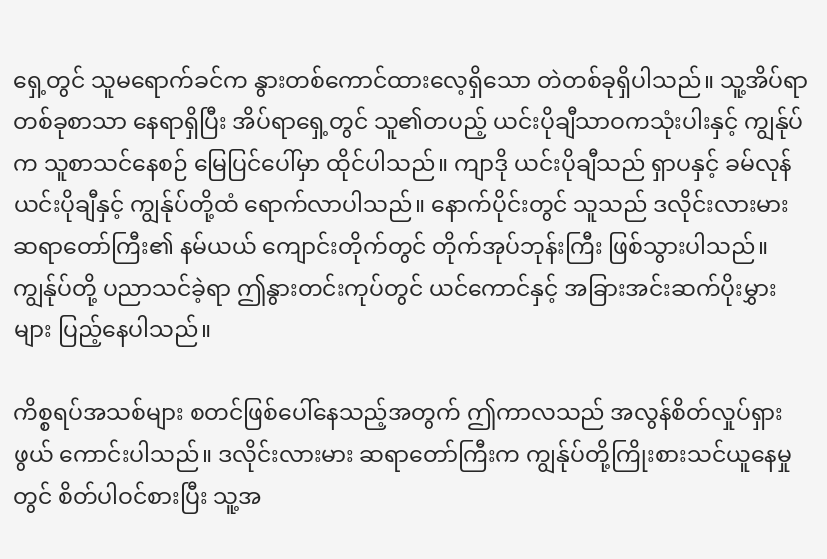ရှေ့တွင် သူမရောက်ခင်က နွားတစ်ကောင်ထားလေ့ရှိသော တဲတစ်ခုရှိပါသည်။ သူ့အိပ်ရာတစ်ခုစာသာ နေရာရှိပြီး အိပ်ရာရှေ့တွင် သူ၏တပည့် ယင်းပိုချီသာဝကသုံးပါးနှင့် ကျွန်ုပ်က သူစာသင်နေစဉ် မြေပြင်ပေါ်မှာ ထိုင်ပါသည်။ ကျာဒို ယင်းပိုချီသည် ရှာပနှင့် ခမ်လုန် ယင်းပိုချီနှင့် ကျွန်ုပ်တို့ထံ ရောက်လာပါသည်။ နောက်ပိုင်းတွင် သူသည် ဒလိုင်းလားမား ဆရာတော်ကြီး၏ နမ်ယယ် ကျောင်းတိုက်တွင် တိုက်အုပ်ဘုန်းကြီး ဖြစ်သွားပါသည်။ ကျွန်ုပ်တို့ ပညာသင်ခဲ့ရာ ဤနွားတင်းကုပ်တွင် ယင်ကောင်နှင့် အခြားအင်းဆက်ပိုးမွှားများ ပြည့်နေပါသည်။

ကိစ္စရပ်အသစ်များ စတင်ဖြစ်ပေါ်နေသည့်အတွက် ဤကာလသည် အလွန်စိတ်လှုပ်ရှားဖွယ် ကောင်းပါသည်။ ဒလိုင်းလားမား ဆရာတော်ကြီးက ကျွန်ုပ်တို့ကြိုးစားသင်ယူနေမှုတွင် စိတ်ပါဝင်စားပြီး သူ့အ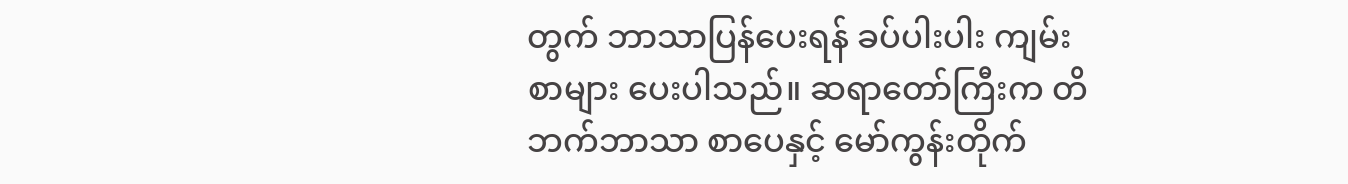တွက် ဘာသာပြန်ပေးရန် ခပ်ပါးပါး ကျမ်းစာများ ပေးပါသည်။ ဆရာတော်ကြီးက တိဘက်ဘာသာ စာပေနှင့် မော်ကွန်းတိုက်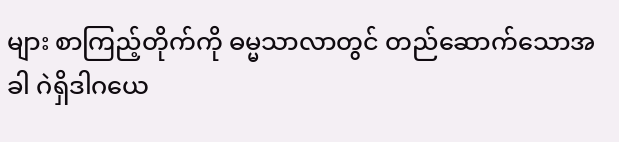များ စာကြည့်တိုက်ကို ဓမ္မသာလာတွင် တည်ဆောက်သောအခါ ဂဲရှိဒါဂယေ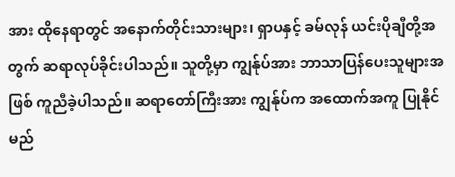အား ထိုနေရာတွင် အနောက်တိုင်းသားများ၊ ရှာပနှင့် ခမ်လုန် ယင်းပိုချီတို့အတွက် ဆရာလုပ်ခိုင်းပါသည်။ သူတို့မှာ ကျွန်ုပ်အား ဘာသာပြန်ပေးသူများအဖြစ် ကူညီခဲ့ပါသည်။ ဆရာတော်ကြီးအား ကျွန်ုပ်က အထောက်အကူ ပြုနိုင်မည်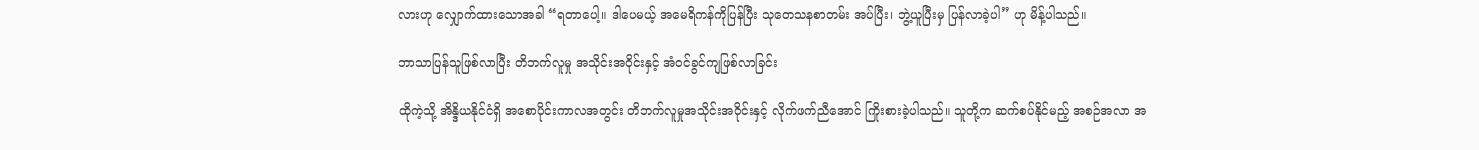လားဟု လျှောက်ထားသောအခါ “ရတာပေါ့။ ဒါပေမယ့် အမေရိကန်ကိုပြန်ပြီး သုတေသနစာတမ်း အပ်ပြီး၊ ဘွဲ့ယူပြီးမှ ပြန်လာခဲ့ပါ” ဟု မိန့်ပါသည်။

ဘာသာပြန်သူဖြစ်လာပြီး တိဘက်လူမှု အသိုင်းအဝိုင်းနှင့် အံဝင်ခွင်ကျဖြစ်လာခြင်း

ထိုကဲ့သို့ အိန္ဒိယနိုင်ငံရှိ အစောပိုင်းကာလအတွင်း တိဘက်လူမှုအသိုင်းအဝိုင်းနှင့် လိုက်ဖက်ညီအောင် ကြိုးစားခဲ့ပါသည်။ သူတို့က ဆက်စပ်နိုင်မည့် အစဉ်အလာ အ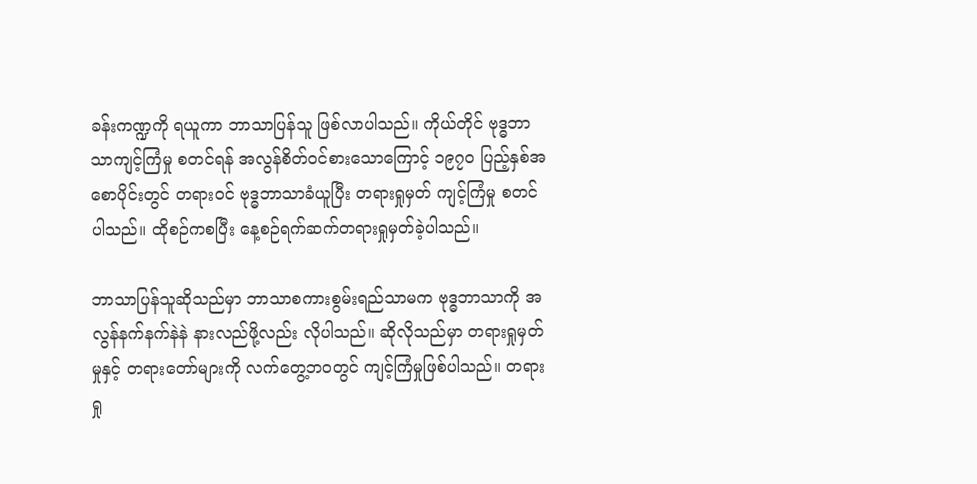ခန်းကဏ္ဍကို ရယူကာ ဘာသာပြန်သူ ဖြစ်လာပါသည်။ ကိုယ်တိုင် ဗုဒ္ဓဘာသာကျင့်ကြံမှု စတင်ရန် အလွန်စိတ်ဝင်စားသောကြောင့် ၁၉၇၀ ပြည့်နှစ်အစောပိုင်းတွင် တရားဝင် ဗုဒ္ဓဘာသာခံယူပြီး တရားရှုမှတ် ကျင့်ကြံမှု စတင်ပါသည်။ ထိုစဉ်ကစပြီး နေ့စဉ်ရက်ဆက်တရားရှုမှတ်ခဲ့ပါသည်။

ဘာသာပြန်သူဆိုသည်မှာ ဘာသာစကားစွမ်းရည်သာမက ဗုဒ္ဓဘာသာကို အလွန်နက်နက်နဲနဲ နားလည်ဖို့လည်း လိုပါသည်။ ဆိုလိုသည်မှာ တရားရှုမှတ်မှုနှင့် တရားတော်များကို လက်တွေ့ဘဝတွင် ကျင့်ကြံမှုဖြစ်ပါသည်။ တရားရှု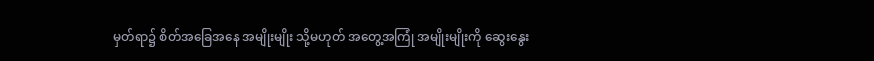မှတ်ရာ၌ စိတ်အခြေအနေ အမျိုးမျိုး သို့မဟုတ် အတွေ့အကြုံ အမျိုးမျိုးကို ဆွေးနွေး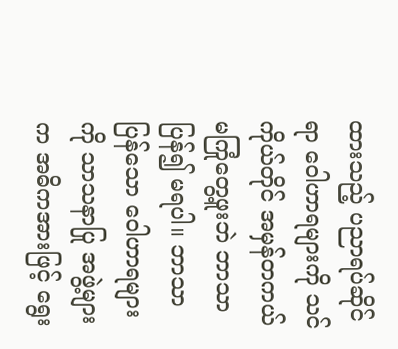ထားသည့် ပညာရပ်ဆိုင်ရာ ဝေါဟာရများကို သင်ကိုယ်တိုင် အမှန်တကယ် မကြုံတွေ့ဖူးဘဲ ဘာသာပြန်၍ မရပါ။ ဘာသာပြန်သော ဝေါဟာရများကို သာသနာပြု အဖွဲ့များက အဓိကအားဖြင့် ရွေး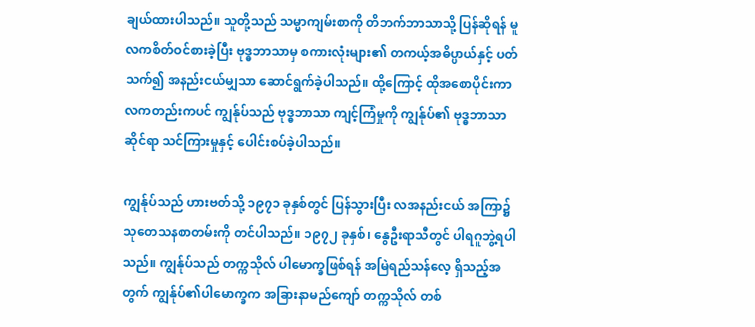ချယ်ထားပါသည်။ သူတို့သည် သမ္မာကျမ်းစာကို တိဘက်ဘာသာသို့ ပြန်ဆိုရန် မူလကစိတ်ဝင်စားခဲ့ပြီး ဗုဒ္ဓဘာသာမှ စကားလုံးများ၏ တကယ့်အဓိပ္ပာယ်နှင့် ပတ်သက်၍ အနည်းငယ်မျှသာ ဆောင်ရွက်ခဲ့ပါသည်။ ထို့ကြောင့် ထိုအစောပိုင်းကာလကတည်းကပင် ကျွန်ုပ်သည် ဗုဒ္ဓဘာသာ ကျင့်ကြံမှုကို ကျွန်ုပ်၏ ဗုဒ္ဓဘာသာဆိုင်ရာ သင်ကြားမှုနှင့် ပေါင်းစပ်ခဲ့ပါသည်။

ကျွန်ုပ်သည် ဟားဗတ်သို့ ၁၉၇၁ ခုနှစ်တွင် ပြန်သွားပြီး လအနည်းငယ် အကြာ၌ သုတေသနစာတမ်းကို တင်ပါသည်။ ၁၉၇၂ ခုနှစ်၊ နွေဦးရာသီတွင် ပါရဂူဘွဲ့ရပါသည်။ ကျွန်ုပ်သည် တက္ကသိုလ် ပါမောက္ခဖြစ်ရန် အမြဲရည်သန်လေ့ ရှိသည့်အတွက် ကျွန်ုပ်၏ပါမောက္ခက အခြားနာမည်ကျော် တက္ကသိုလ် တစ်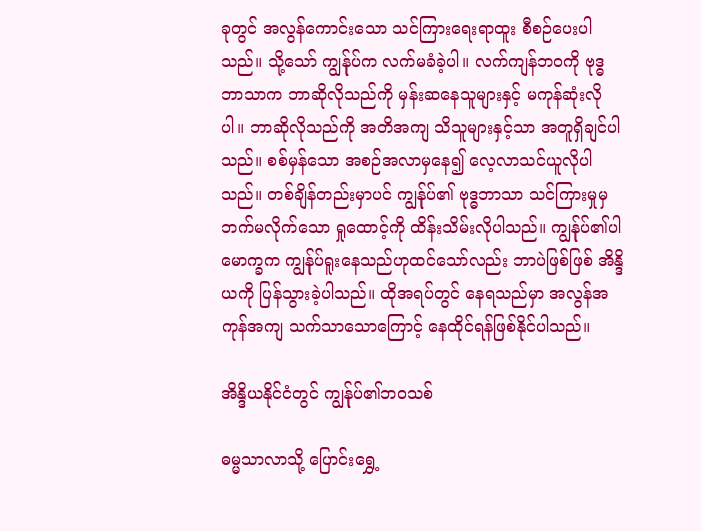ခုတွင် အလွန်ကောင်းသော သင်ကြားရေးရာထူး စီစဉ်ပေးပါသည်။ သို့သော် ကျွန်ုပ်က လက်မခံခဲ့ပါ။ လက်ကျန်ဘဝကို ဗုဒ္ဓဘာသာက ဘာဆိုလိုသည်ကို မှန်းဆနေသူများနှင့် မကုန်ဆုံးလိုပါ။ ဘာဆိုလိုသည်ကို အတိအကျ သိသူများနှင့်သာ အတူရှိချင်ပါသည်။ စစ်မှန်သော အစဉ်အလာမှနေ၍ လေ့လာသင်ယူလိုပါသည်။ တစ်ချိန်တည်းမှာပင် ကျွန်ုပ်၏ ဗုဒ္ဓဘာသာ သင်ကြားမှုမှ ဘက်မလိုက်သော ရှုထောင့်ကို ထိန်းသိမ်းလိုပါသည်။ ကျွန်ုပ်၏ပါမောက္ခက ကျွန်ုပ်ရူးနေသည်ဟုထင်သော်လည်း ဘာပဲဖြစ်ဖြစ် အိန္ဒိယကို ပြန်သွားခဲ့ပါသည်။ ထိုအရပ်တွင် နေရသည်မှာ အလွန်အကုန်အကျ သက်သာသောကြောင့် နေထိုင်ရန်ဖြစ်နိုင်ပါသည်။

အိန္ဒိယနိုင်ငံတွင် ကျွန်ုပ်၏ဘဝသစ်

ဓမ္မသာလာသို့ ပြောင်းရွှေ့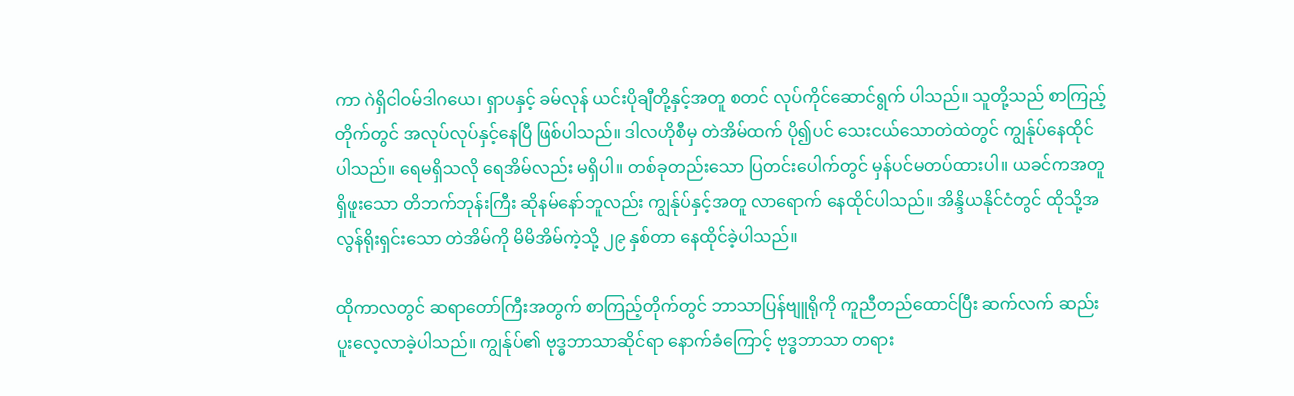ကာ ဂဲရှိငါဝမ်ဒါဂယေ၊ ရှာပနှင့် ခမ်လုန် ယင်းပိုချီတို့နှင့်အတူ စတင် လုပ်ကိုင်ဆောင်ရွက် ပါသည်။ သူတို့သည် စာကြည့်တိုက်တွင် အလုပ်လုပ်နှင့်နေပြီ ဖြစ်ပါသည်။ ဒါလဟိုစီမှ တဲအိမ်ထက် ပို၍ပင် သေးငယ်သောတဲထဲတွင် ကျွန်ုပ်နေထိုင်ပါသည်။ ရေမရှိသလို ရေအိမ်လည်း မရှိပါ။ တစ်ခုတည်းသော ပြတင်းပေါက်တွင် မှန်ပင်မတပ်ထားပါ။ ယခင်ကအတူရှိဖူးသော တိဘက်ဘုန်းကြီး ဆိုနမ်နော်ဘူလည်း ကျွန်ုပ်နှင့်အတူ လာရောက် နေထိုင်ပါသည်။ အိန္ဒိယနိုင်ငံတွင် ထိုသို့အလွန်ရိုးရှင်းသော တဲအိမ်ကို မိမိအိမ်ကဲ့သို့ ၂၉ နှစ်တာ နေထိုင်ခဲ့ပါသည်။

ထိုကာလတွင် ဆရာတော်ကြီးအတွက် စာကြည့်တိုက်တွင် ဘာသာပြန်ဗျူရိုကို ကူညီတည်ထောင်ပြီး ဆက်လက် ဆည်းပူးလေ့လာခဲ့ပါသည်။ ကျွန်ုပ်၏ ဗုဒ္ဓဘာသာဆိုင်ရာ နောက်ခံကြောင့် ဗုဒ္ဓဘာသာ တရား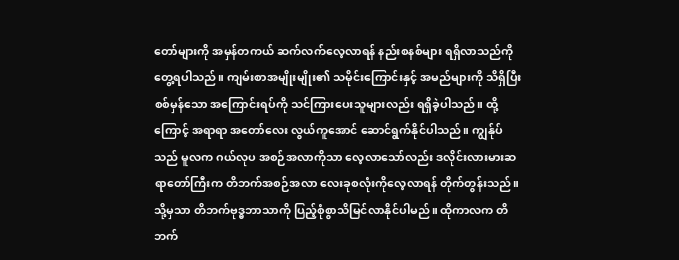တော်များကို အမှန်တကယ် ဆက်လက်လေ့လာရန် နည်းစနစ်များ ရရှိလာသည်ကို တွေ့ရပါသည်။ ကျမ်းစာအမျိုးမျိုး၏ သမိုင်းကြောင်းနှင့် အမည်များကို သိရှိပြီး စစ်မှန်သော အကြောင်းရပ်ကို သင်ကြားပေးသူများလည်း ရရှိခဲ့ပါသည်။ ထို့ကြောင့် အရာရာ အတော်လေး လွယ်ကူအောင် ဆောင်ရွက်နိုင်ပါသည်။ ကျွန်ုပ်သည် မူလက ဂယ်လုပ အစဉ်အလာကိုသာ လေ့လာသော်လည်း ဒလိုင်းလားမားဆရာတော်ကြီးက တိဘက်အစဉ်အလာ လေးခုစလုံးကိုလေ့လာရန် တိုက်တွန်းသည်။ သို့မှသာ တိဘက်ဗုဒ္ဓဘာသာကို ပြည့်စုံစွာသိမြင်လာနိုင်ပါမည်။ ထိုကာလက တိဘက်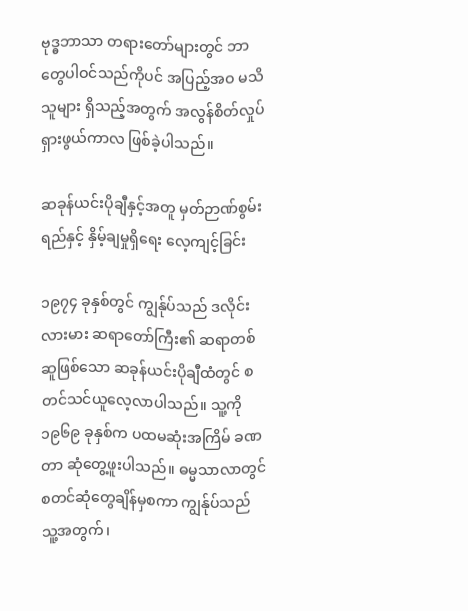ဗုဒ္ဓဘာသာ တရားတော်များတွင် ဘာတွေပါဝင်သည်ကိုပင် အပြည့်အဝ မသိသူများ ရှိသည့်အတွက် အလွန်စိတ်လှုပ်ရှားဖွယ်ကာလ ဖြစ်ခဲ့ပါသည်။

ဆခုန်ယင်းပိုချီနှင့်အတူ မှတ်ဉာဏ်စွမ်းရည်နှင့် နှိမ့်ချမှုရှိရေး လေ့ကျင့်ခြင်း

၁၉၇၄ ခုနှစ်တွင် ကျွန်ုပ်သည် ဒလိုင်းလားမား ဆရာတော်ကြီး၏ ဆရာတစ်ဆူဖြစ်သော ဆခုန်ယင်းပိုချီထံတွင် စတင်သင်ယူလေ့လာပါသည်။ သူ့ကို ၁၉၆၉ ခုနှစ်က ပထမဆုံးအကြိမ် ခဏတာ ဆုံတွေ့ဖူးပါသည်။ ဓမ္မသာလာတွင် စတင်ဆုံတွေချိန်မှစကာ ကျွန်ုပ်သည် သူ့အတွက်၊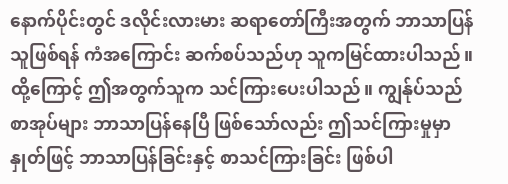နောက်ပိုင်းတွင် ဒလိုင်းလားမား ဆရာတော်ကြီးအတွက် ဘာသာပြန်သူဖြစ်ရန် ကံအကြောင်း ဆက်စပ်သည်ဟု သူကမြင်ထားပါသည်။ ထို့ကြောင့် ဤအတွက်သူက သင်ကြားပေးပါသည်။ ကျွန်ုပ်သည် စာအုပ်များ ဘာသာပြန်နေပြီ ဖြစ်သော်လည်း ဤသင်ကြားမှုမှာ နှုတ်ဖြင့် ဘာသာပြန်ခြင်းနှင့် စာသင်ကြားခြင်း ဖြစ်ပါ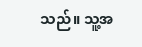သည်။ သူ့အ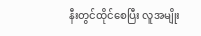နီးတွင်ထိုင်စေပြီး လူအမျိုး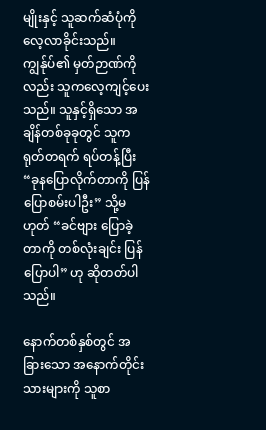မျိုးနှင့် သူဆက်ဆံပုံကို လေ့လာခိုင်းသည်။ ကျွန်ုပ်၏ မှတ်ဉာဏ်ကိုလည်း သူကလေ့ကျင့်ပေးသည်။ သူနှင့်ရှိသော အချိန်တစ်ခုခုတွင် သူကရုတ်တရက် ရပ်တန့်ပြီး “ခုနပြောလိုက်တာကို ပြန်ပြောစမ်းပါဦး” သို့မဟုတ် “ခင်ဗျား ပြောခဲ့တာကို တစ်လုံးချင်း ပြန်ပြောပါ” ဟု ဆိုတတ်ပါသည်။

နောက်တစ်နှစ်တွင် အခြားသော အနောက်တိုင်းသားများကို သူစာ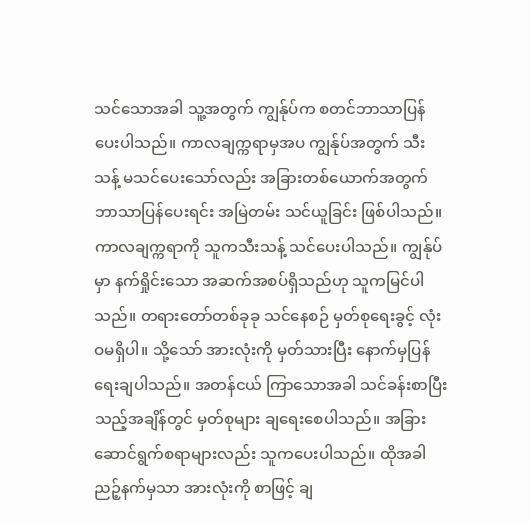သင်သောအခါ သူ့အတွက် ကျွန်ုပ်က စတင်ဘာသာပြန်ပေးပါသည်။ ကာလချက္ကရာမှအပ ကျွန်ုပ်အတွက် သီးသန့် မသင်ပေးသော်လည်း အခြားတစ်ယောက်အတွက် ဘာသာပြန်ပေးရင်း အမြဲတမ်း သင်ယူခြင်း ဖြစ်ပါသည်။ ကာလချက္ကရာကို သူကသီးသန့် သင်ပေးပါသည်။ ကျွန်ုပ်မှာ နက်ရှိုင်းသော အဆက်အစပ်ရှိသည်ဟု သူကမြင်ပါသည်။ တရားတော်တစ်ခုခု သင်နေစဉ် မှတ်စုရေးခွင့် လုံးဝမရှိပါ။ သို့သော် အားလုံးကို မှတ်သားပြီး နောက်မှပြန်ရေးချပါသည်။ အတန်ငယ် ကြာသောအခါ သင်ခန်းစာပြီးသည့်အချိန်တွင် မှတ်စုများ ချရေးစေပါသည်။ အခြားဆောင်ရွက်စရာများလည်း သူကပေးပါသည်။ ထိုအခါ ညဉ့်နက်မှသာ အားလုံးကို စာဖြင့် ချ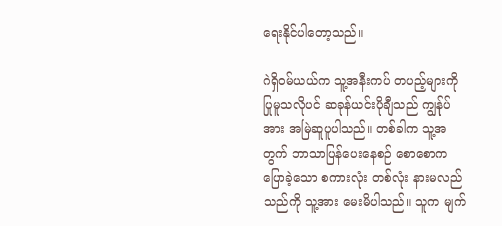ရေးနိုင်ပါတော့သည်။

ဂဲရှိဝမ်ယယ်က သူ့အနီးကပ် တပည့်များကို ပြုမူသလိုပင် ဆခုန်ယင်းပိုချီသည် ကျွန်ုပ်အား အမြဲဆူပူပါသည်။ တစ်ခါက သူ့အတွက် ဘာသာပြန်ပေးနေစဉ် စောစောကပြောခဲ့သော စကားလုံး တစ်လုံး နားမလည်သည်ကို သူ့အား မေးမိပါသည်။ သူက မျက်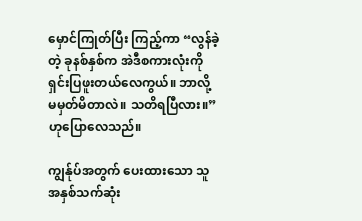မှောင်ကြုတ်ပြီး ကြည့်ကာ “လွန်ခဲ့တဲ့ ခုနစ်နှစ်က အဲဒီစကားလုံးကို ရှင်းပြဖူးတယ်လေကွယ်။ ဘာလို့ မမှတ်မိတာလဲ။ သတိရပြီလား။” ဟုပြောလေသည်။

ကျွန်ုပ်အတွက် ပေးထားသော သူအနှစ်သက်ဆုံး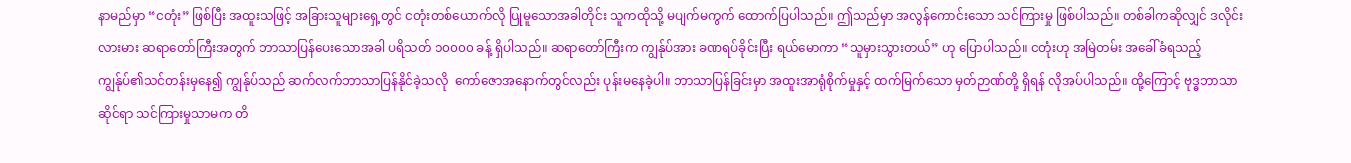နာမည်မှာ “ငတုံး” ဖြစ်ပြီး အထူးသဖြင့် အခြားသူများရှေ့တွင် ငတုံးတစ်ယောက်လို ပြုမူသောအခါတိုင်း သူကထိုသို့ မပျက်မကွက် ထောက်ပြပါသည်။ ဤသည်မှာ အလွန်ကောင်းသော သင်ကြားမှု ဖြစ်ပါသည်။ တစ်ခါကဆိုလျှင် ဒလိုင်းလားမား ဆရာတော်ကြီးအတွက် ဘာသာပြန်ပေးသောအခါ ပရိသတ် ၁၀၀၀၀ ခန့် ရှိပါသည်။ ဆရာတော်ကြီးက ကျွန်ုပ်အား ခဏရပ်ခိုင်းပြီး ရယ်မောကာ “သူမှားသွားတယ်” ဟု ပြောပါသည်။ ငတုံးဟု အမြဲတမ်း အခေါ်ခံရသည့် ကျွန်ုပ်၏သင်တန်းမှနေ၍ ကျွန်ုပ်သည် ဆက်လက်ဘာသာပြန်နိုင်ခဲ့သလို  ကော်ဇောအနောက်တွင်လည်း ပုန်းမနေခဲ့ပါ။ ဘာသာပြန်ခြင်းမှာ အထူးအာရုံစိုက်မှုနှင့် ထက်မြက်သော မှတ်ဉာဏ်တို့ ရှိရန် လိုအပ်ပါသည်။ ထို့ကြောင့် ဗုဒ္ဓဘာသာဆိုင်ရာ သင်ကြားမှုသာမက တိ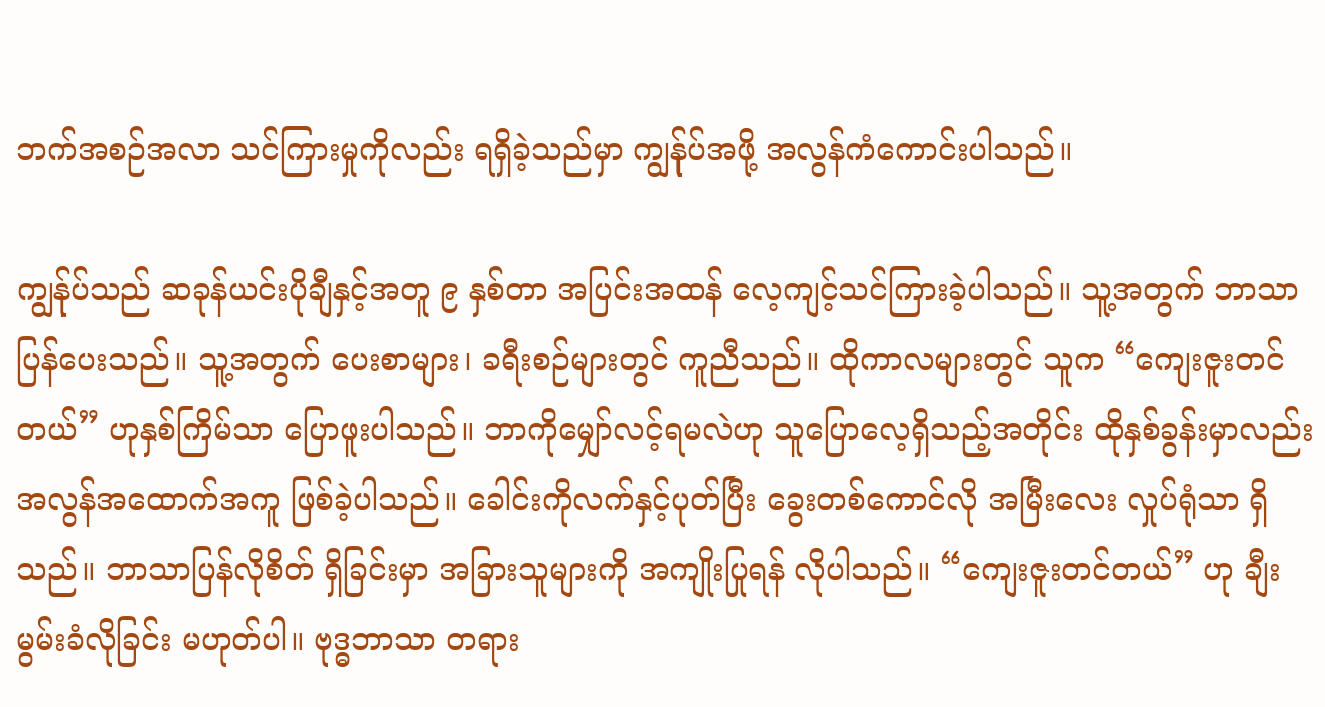ဘက်အစဉ်အလာ သင်ကြားမှုကိုလည်း ရရှိခဲ့သည်မှာ ကျွန်ုပ်အဖို့ အလွန်ကံကောင်းပါသည်။

ကျွန်ုပ်သည် ဆခုန်ယင်းပိုချီနှင့်အတူ ၉ နှစ်တာ အပြင်းအထန် လေ့ကျင့်သင်ကြားခဲ့ပါသည်။ သူ့အတွက် ဘာသာပြန်ပေးသည်။ သူ့အတွက် ပေးစာများ၊ ခရီးစဉ်များတွင် ကူညီသည်။ ထိုကာလများတွင် သူက “ကျေးဇူးတင်တယ်” ဟုနှစ်ကြိမ်သာ ပြောဖူးပါသည်။ ဘာကိုမျှော်လင့်ရမလဲဟု သူပြောလေ့ရှိသည့်အတိုင်း ထိုနှစ်ခွန်းမှာလည်း အလွန်အထောက်အကူ ဖြစ်ခဲ့ပါသည်။ ခေါင်းကိုလက်နှင့်ပုတ်ပြီး ခွေးတစ်ကောင်လို အမြီးလေး လှုပ်ရုံသာ ရှိသည်။ ဘာသာပြန်လိုစိတ် ရှိခြင်းမှာ အခြားသူများကို အကျိုးပြုရန် လိုပါသည်။ “ကျေးဇူးတင်တယ်” ဟု ချီးမွမ်းခံလိုခြင်း မဟုတ်ပါ။ ဗုဒ္ဓဘာသာ တရား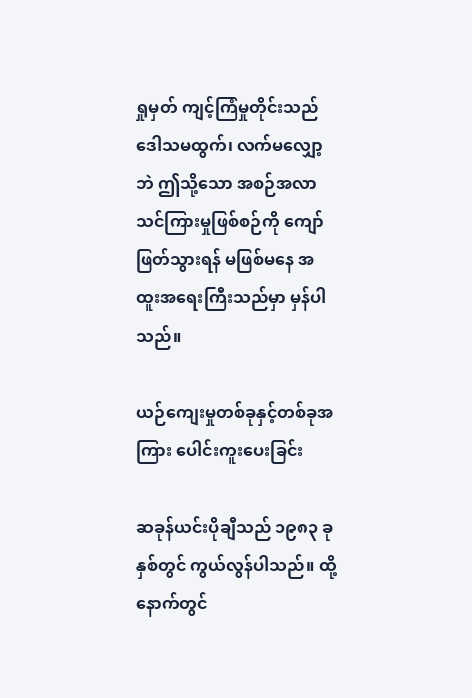ရှုမှတ် ကျင့်ကြံမှုတိုင်းသည် ဒေါသမထွက်၊ လက်မလျှော့ဘဲ ဤသို့သော အစဉ်အလာ သင်ကြားမှုဖြစ်စဉ်ကို ကျော်ဖြတ်သွားရန် မဖြစ်မနေ အထူးအရေးကြီးသည်မှာ မှန်ပါသည်။

ယဉ်ကျေးမှုတစ်ခုနှင့်တစ်ခုအကြား ပေါင်းကူးပေးခြင်း

ဆခုန်ယင်းပိုချီသည် ၁၉၈၃ ခုနှစ်တွင် ကွယ်လွန်ပါသည်။ ထို့နောက်တွင်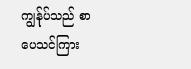ကျွန်ုပ်သည် စာပေသင်ကြား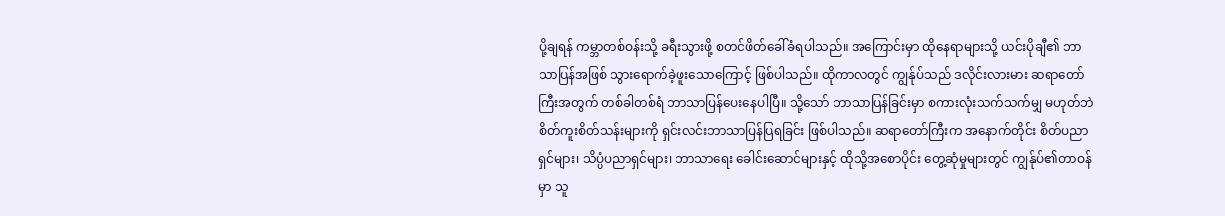ပို့ချရန် ကမ္ဘာတစ်ဝန်းသို့ ခရီးသွားဖို့ စတင်ဖိတ်ခေါ်ခံရပါသည်။ အကြောင်းမှာ ထိုနေရာများသို့ ယင်းပိုချီ၏ ဘာသာပြန်အဖြစ် သွားရောက်ခဲ့ဖူးသောကြောင့် ဖြစ်ပါသည်။ ထိုကာလတွင် ကျွန်ုပ်သည် ဒလိုင်းလားမား ဆရာတော်ကြီးအတွက် တစ်ခါတစ်ရံ ဘာသာပြန်ပေးနေပါပြီ။ သို့သော် ဘာသာပြန်ခြင်းမှာ စကားလုံးသက်သက်မျှ မဟုတ်ဘဲ စိတ်ကူးစိတ်သန်းများကို ရှင်းလင်းဘာသာပြန်ပြရခြင်း ဖြစ်ပါသည်။ ဆရာတော်ကြီးက အနောက်တိုင်း စိတ်ပညာရှင်များ၊ သိပ္ပံပညာရှင်များ၊ ဘာသာရေး ခေါင်းဆောင်များနှင့် ထိုသို့အစောပိုင်း တွေ့ဆုံမှုများတွင် ကျွန်ုပ်၏တာဝန်မှာ သူ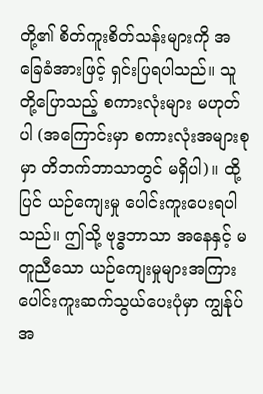တို့၏ စိတ်ကူးစိတ်သန်းများကို အခြေခံအားဖြင့် ရှင်းပြရပါသည်။ သူတို့ပြောသည့် စကားလုံးများ မဟုတ်ပါ (အကြောင်းမှာ စကားလုံးအများစုမှာ တိဘက်ဘာသာတွင် မရှိပါ)။ ထို့ပြင် ယဉ်ကျေးမှု ပေါင်းကူးပေးရပါသည်။ ဤသို့ ဗုဒ္ဓဘာသာ အနေနှင့် မတူညီသော ယဉ်ကျေးမှုများအကြား ပေါင်းကူးဆက်သွယ်ပေးပုံမှာ ကျွန်ုပ်အ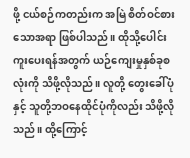ဖို့ ငယ်စဉ်ကတည်းက အမြဲ စိတ်ဝင်စားသောအရာ ဖြစ်ပါသည်။ ထိုသို့ပေါင်းကူးပေးရန်အတွက် ယဉ်ကျေးမှုနှစ်ခုစလုံးကို သိဖို့လိုသည်။ လူတို့ တွေးခေါ်ပုံနှင့် သူတို့ဘဝနေထိုင်ပုံကိုလည်း သိဖို့လိုသည်။ ထို့ကြောင့်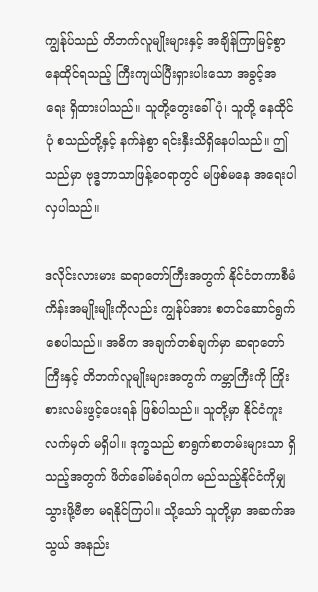ကျွန်ုပ်သည် တိဘက်လူမျိုးများနှင့် အချိန်ကြာမြင့်စွာ နေထိုင်ရသည့် ကြီးကျယ်ပြီးရှားပါးသော အခွင့်အရေး ရှိထားပါသည်။ သူတို့တွေးခေါ်ပုံ၊ သူတို့ နေထိုင်ပုံ စသည်တို့နှင့် နက်နဲစွာ ရင်းနှီးသိရှိနေပါသည်။ ဤသည်မှာ ဗုဒ္ဓဘာသာဖြန့်ဝေရာတွင် မဖြစ်မနေ အရေးပါလှပါသည်။

ဒလိုင်းလားမား ဆရာတော်ကြီးအတွက် နိုင်ငံတကာစီမံကိန်းအမျိုးမျိုးကိုလည်း ကျွန်ုပ်အား စတင်ဆောင်ရွက်စေပါသည်။ အဓိက အချက်တစ်ချက်မှာ ဆရာတော်ကြီးနှင့် တိဘက်လူမျိုးများအတွက် ကမ္ဘာကြီးကို ကြိုးစားလမ်းဖွင့်ပေးရန် ဖြစ်ပါသည်။ သူတို့မှာ နိုင်ငံကူးလက်မှတ် မရှိပါ။ ဒုက္ခသည် စာရွက်စာတမ်းများသာ ရှိသည့်အတွက် ဖိတ်ခေါ်မခံရပါက မည်သည့်နိုင်ငံကိုမျှ သွားဖို့ဗီဇာ မရနိုင်ကြပါ။ သို့သော် သူတို့မှာ အဆက်အသွယ် အနည်း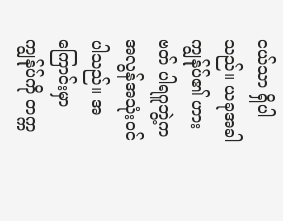ငယ်သာ ရှိပါသည်။ ယခုအခါ ကျွန်ုပ်၏ ဟားဗတ် ပါရဂူဘွဲ့က အလွန်အသုံးဝင်ပါသည်။ အကြောင်းမှာ ကျွန်ုပ်ကို တက္က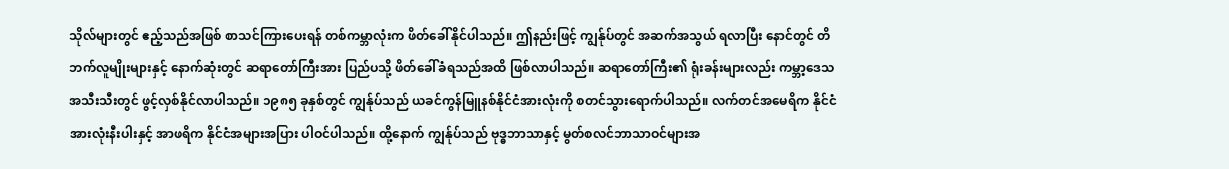သိုလ်များတွင် ဧည့်သည်အဖြစ် စာသင်ကြားပေးရန် တစ်ကမ္ဘာလုံးက ဖိတ်ခေါ်နိုင်ပါသည်။ ဤနည်းဖြင့် ကျွန်ုပ်တွင် အဆက်အသွယ် ရလာပြီး နောင်တွင် တိဘက်လူမျိုးများနှင့် နောက်ဆုံးတွင် ဆရာတော်ကြီးအား ပြည်ပသို့ ဖိတ်ခေါ်ခံရသည်အထိ ဖြစ်လာပါသည်။ ဆရာတော်ကြီး၏ ရုံးခန်းများလည်း ကမ္ဘာ့ဒေသအသီးသီးတွင် ဖွင့်လှစ်နိုင်လာပါသည်။ ၁၉၈၅ ခုနှစ်တွင် ကျွန်ုပ်သည် ယခင်ကွန်မြူနစ်နိုင်ငံအားလုံးကို စတင်သွားရောက်ပါသည်။ လက်တင်အမေရိက နိုင်ငံအားလုံးနီးပါးနှင့် အာဖရိက နိုင်ငံအများအပြား ပါဝင်ပါသည်။ ထို့နောက် ကျွန်ုပ်သည် ဗုဒ္ဓဘာသာနှင့် မွတ်စလင်ဘာသာဝင်များအ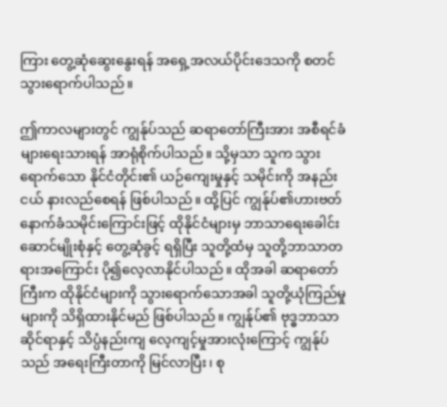ကြား တွေ့ဆုံဆွေးနွေးရန် အရှေ့အလယ်ပိုင်းဒေသကို စတင်သွားရောက်ပါသည်။

ဤကာလများတွင် ကျွန်ုပ်သည် ဆရာတော်ကြီးအား အစီရင်ခံများရေးသားရန် အာရုံစိုက်ပါသည်။ သို့မှသာ သူက သွားရောက်သော နိုင်ငံတိုင်း၏ ယဉ်ကျေးမှုနှင့် သမိုင်းကို အနည်းငယ် နားလည်စေရန် ဖြစ်ပါသည်။ ထို့ပြင် ကျွန်ုပ်၏ဟားဗတ် နောက်ခံသမိုင်းကြောင်းဖြင့် ထိုနိုင်ငံများမှ ဘာသာရေးခေါင်းဆောင်မျိုးစုံနှင့် တွေ့ဆုံခွင့် ရရှိပြီး သူတို့ထံမှ သူတို့ဘာသာတရားအကြောင်း ပို၍လေ့လာနိုင်ပါသည်။ ထိုအခါ ဆရာတော်ကြီးက ထိုနိုင်ငံများကို သွားရောက်သောအခါ သူတို့ယုံကြည်မှုများကို သိရှိထားနိုင်မည် ဖြစ်ပါသည်။ ကျွန်ုပ်၏ ဗုဒ္ဓဘာသာဆိုင်ရာနှင့် သိပ္ပံနည်းကျ လေ့ကျင့်မှုအားလုံးကြောင့် ကျွန်ုပ်သည် အရေးကြီးတာကို မြင်လာပြီး၊ စု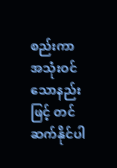စည်းကာ အသုံးဝင်သောနည်းဖြင့် တင်ဆက်နိုင်ပါ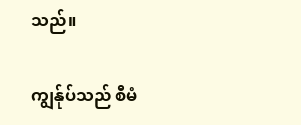သည်။

ကျွန်ုပ်သည် စီမံ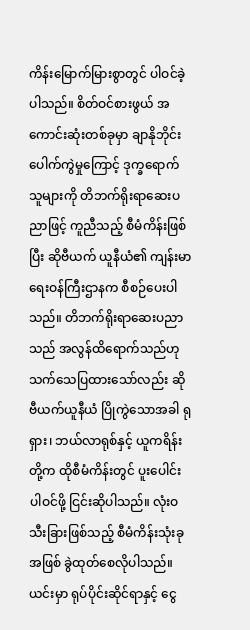ကိန်းမြောက်မြားစွာတွင် ပါဝင်ခဲ့ပါသည်။ စိတ်ဝင်စားဖွယ် အကောင်းဆုံးတစ်ခုမှာ ချာနိုဘိုင်း ပေါက်ကွဲမှုကြောင့် ဒုက္ခရောက်သူများကို တိဘက်ရိုးရာဆေးပညာဖြင့် ကူညီသည့် စီမံကိန်းဖြစ်ပြီး ဆိုဗီယက် ယူနီယံ၏ ကျန်းမာရေးဝန်ကြီးဌာနက စီစဉ်ပေးပါသည်။ တိဘက်ရိုးရာဆေးပညာသည် အလွန်ထိရောက်သည်ဟု သက်သေပြထားသော်လည်း ဆိုဗီယက်ယူနီယံ ပြိုကွဲသောအခါ ရုရှား၊ ဘယ်လာရုစ်နှင့် ယူကရိန်းတို့က ထိုစီမံကိန်းတွင် ပူးပေါင်းပါဝင်ဖို့ ငြင်းဆိုပါသည်။ လုံးဝသီးခြားဖြစ်သည့် စီမံကိန်းသုံးခုအဖြစ် ခွဲထုတ်စေလိုပါသည်။ ယင်းမှာ ရုပ်ပိုင်းဆိုင်ရာနှင့် ငွေ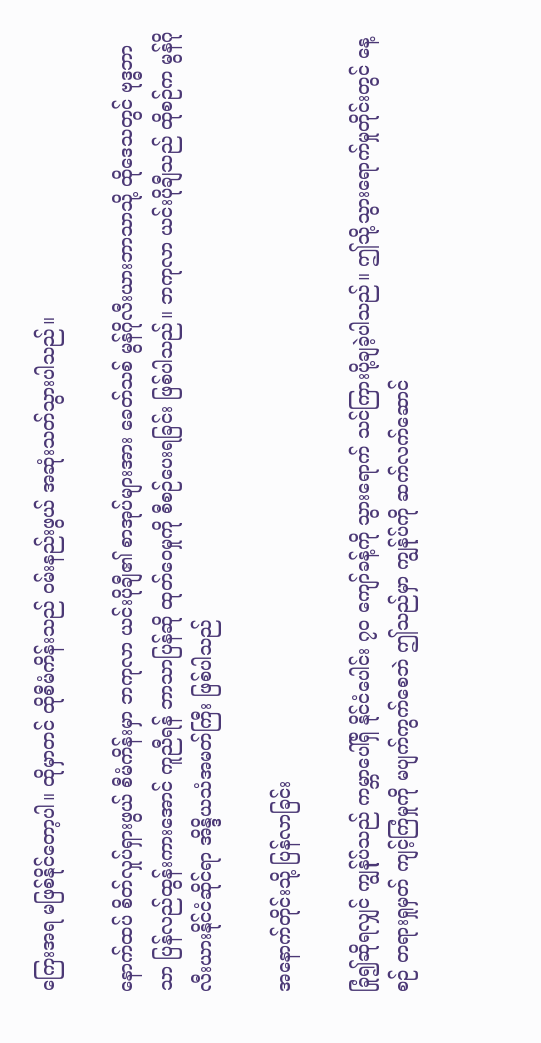ကြေးအရ မဖြစ်နိုင်တော့ပါ။ ထိုမှာတင် ထိုစီမံကိန်းသည် ဝမ်းနည်းဖွယ် အဆုံးသတ်သွားပါသည်။

နောက်ထပ် စိတ်လှုပ်ရှားဖွယ် စီမံကိန်းမှာ ဘကုလာ ယင်းပိုချီ၏ စာအုပ်များအား ခေတ်သစ် မွန်ဂိုလီးယားဘာသာသို့ ထိုဒေသတွင် ဗုဒ္ဓဘာသာ ပြန်လည်ထွန်းကားအောင် ကူညီရန် ဘာသာပြန်ဆို ထုတ်ဝေမှုကို စီစဉ်ပေးရခြင်း ဖြစ်ပါသည်။ ဘကုလာ ယင်းပိုချီသည် ထိုစဉ်က မွန်ဂိုလီးယားနိုင်ငံဆိုင်ရာ အိန္ဒိယသံအမတ်ကြီး ဖြစ်ပါသည်

အနောက်တိုင်းသို့ ပြန်လာခြင်း

ခြုံ၍ဆိုရလျှင် ကျွန်ုပ်သည် ကမ္ဘာပေါ်ရှိ နိုင်ငံပေါင်း ၇၀ ကျော်ခန့်ကို သွားရောက် သင်ကြားပို့ချခဲ့ပါသည်။ ဤသို့သွားရောက်မှုတိုင်းတွင် နေ့စဉ် တရားရှုမှတ် ကျင့်ကြံမှုကို မပျက်ကွက်စေဘဲ ဤသည်မှာ ကျွန်ုပ်ကို ဆက်လက်ဆောင်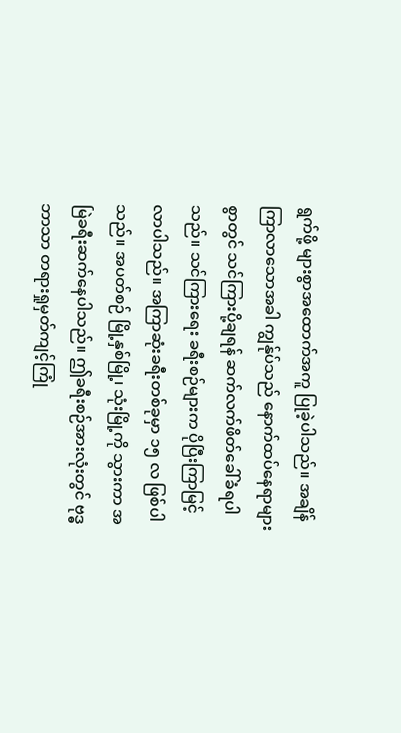ရွက်ဖို့ များစွာအထောက်အကူ ပြုခဲ့ပါသည်။ အချိန်ကြာလာသောအခါ ကျွန်ုပ်သည် နောက်ထပ်နေရာများစွာတွင် သင်ကြားပို့ချရန် ဆက်လက်ဖိတ်ခေါ်ခံရပါသည်။ သင်ကြားရေး ခရီးစဉ်များက ပိုပြီးကြာမြင့်လာပါသည်။ အကြာဆုံးခရီးတစ်ခုမှာ ၁၅ လ ဖြစ်ပါသည်။ အပတ်စဉ် မြို့နှစ်မြို့၊ သုံးမြို့ကို သွားကာ အမြဲခရီးဆက်နေပါသည်။ ဤခရီးစဉ်အားလုံးတွင် ဗုဒ္ဓဘာသာ တရားရှုမှတ်ကျင့်ကြုံ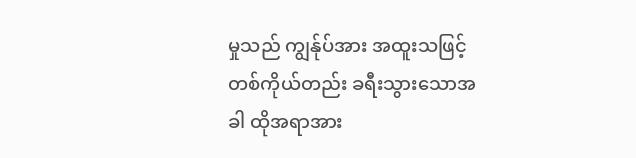မှုသည် ကျွန်ုပ်အား အထူးသဖြင့် တစ်ကိုယ်တည်း ခရီးသွားသောအခါ ထိုအရာအား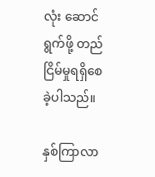လုံး ဆောင်ရွက်ဖို့ တည်ငြိမ်မှုရရှိစေခဲ့ပါသည်။

နှစ်ကြာလာ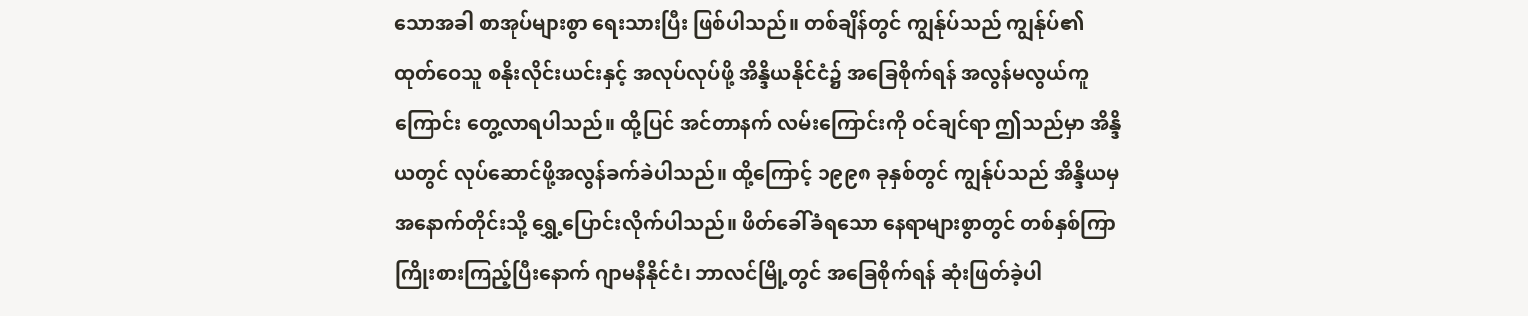သောအခါ စာအုပ်များစွာ ရေးသားပြီး ဖြစ်ပါသည်။ တစ်ချိန်တွင် ကျွန်ုပ်သည် ကျွန်ုပ်၏ထုတ်ဝေသူ စနိုးလိုင်းယင်းနှင့် အလုပ်လုပ်ဖို့ အိန္ဒိယနိုင်ငံ၌ အခြေစိုက်ရန် အလွန်မလွယ်ကူကြောင်း တွေ့လာရပါသည်။ ထို့ပြင် အင်တာနက် လမ်းကြောင်းကို ဝင်ချင်ရာ ဤသည်မှာ အိန္ဒိယတွင် လုပ်ဆောင်ဖို့အလွန်ခက်ခဲပါသည်။ ထို့ကြောင့် ၁၉၉၈ ခုနှစ်တွင် ကျွန်ုပ်သည် အိန္ဒိယမှ အနောက်တိုင်းသို့ ရွှေ့ပြောင်းလိုက်ပါသည်။ ဖိတ်ခေါ်ခံရသော နေရာများစွာတွင် တစ်နှစ်ကြာ ကြိုးစားကြည့်ပြီးနောက် ဂျာမနီနိုင်ငံ၊ ဘာလင်မြို့တွင် အခြေစိုက်ရန် ဆုံးဖြတ်ခဲ့ပါ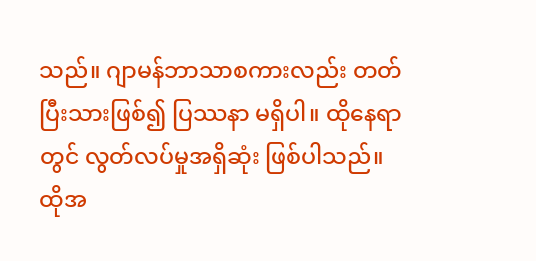သည်။ ဂျာမန်ဘာသာစကားလည်း တတ်ပြီးသားဖြစ်၍ ပြဿနာ မရှိပါ။ ထိုနေရာတွင် လွတ်လပ်မှုအရှိဆုံး ဖြစ်ပါသည်။ ထိုအ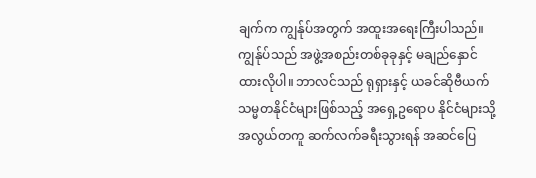ချက်က ကျွန်ုပ်အတွက် အထူးအရေးကြီးပါသည်။ ကျွန်ုပ်သည် အဖွဲ့အစည်းတစ်ခုခုနှင့် မချည်နှောင်ထားလိုပါ။ ဘာလင်သည် ရုရှားနှင့် ယခင်ဆိုဗီယက် သမ္မတနိုင်ငံများဖြစ်သည့် အရှေ့ဥရောပ နိုင်ငံများသို့ အလွယ်တကူ ဆက်လက်ခရီးသွားရန် အဆင်ပြေ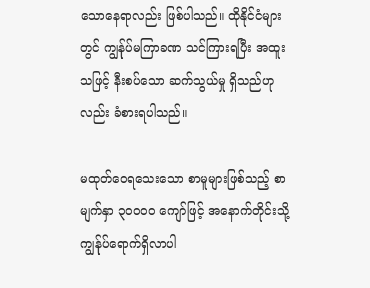သောနေရာလည်း ဖြစ်ပါသည်။ ထိုနိုင်ငံများတွင် ကျွန်ုပ်မကြာခဏ သင်ကြားရပြီး အထူးသဖြင့် နီးစပ်သော ဆက်သွယ်မှု ရှိသည်ဟုလည်း ခံစားရပါသည်။

မထုတ်ဝေရသေးသော စာမူများဖြစ်သည့် စာမျက်နှာ ၃၀၀၀၀ ကျော်ဖြင့် အနောက်တိုင်းသို့ ကျွန်ုပ်ရောက်ရှိလာပါ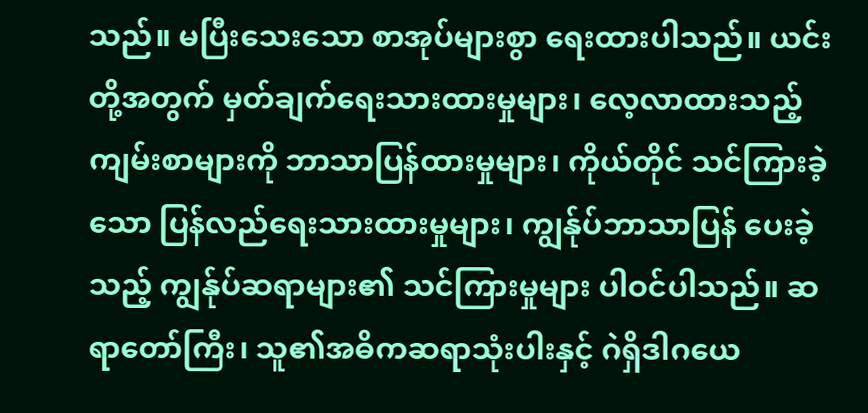သည်။ မပြီးသေးသော စာအုပ်များစွာ ရေးထားပါသည်။ ယင်းတို့အတွက် မှတ်ချက်ရေးသားထားမှုများ၊ လေ့လာထားသည့် ကျမ်းစာများကို ဘာသာပြန်ထားမှုများ၊ ကိုယ်တိုင် သင်ကြားခဲ့သော ပြန်လည်ရေးသားထားမှုများ၊ ကျွန်ုပ်ဘာသာပြန် ပေးခဲ့သည့် ကျွန်ုပ်ဆရာများ၏ သင်ကြားမှုများ ပါဝင်ပါသည်။ ဆရာတော်ကြီး၊ သူ၏အဓိကဆရာသုံးပါးနှင့် ဂဲရှိဒါဂယေ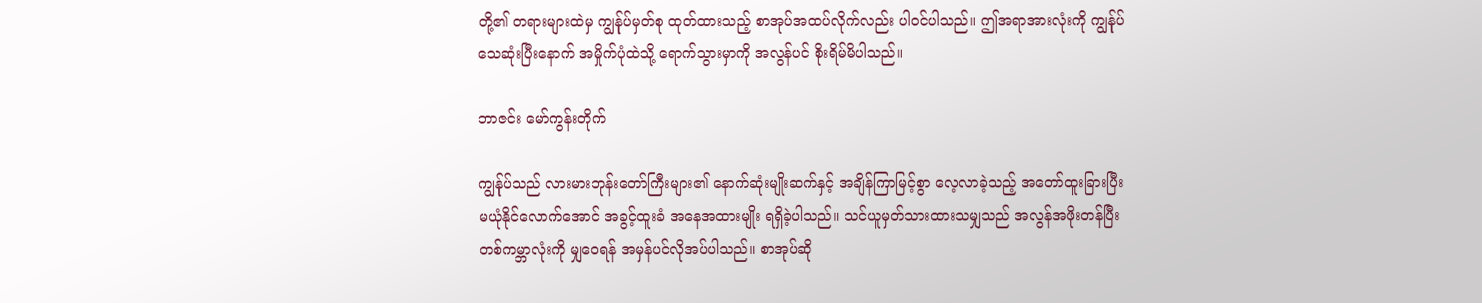တို့၏ တရားများထဲမှ ကျွန်ုပ်မှတ်စု ထုတ်ထားသည့် စာအုပ်အထပ်လိုက်လည်း ပါဝင်ပါသည်။ ဤအရာအားလုံးကို ကျွန်ုပ်သေဆုံးပြီးနောက် အမှိုက်ပုံထဲသို့ ရောက်သွားမှာကို အလွန်ပင် စိုးရိမ်မိပါသည်။

ဘာဇင်း မော်ကွန်းတိုက်

ကျွန်ုပ်သည် လားမားဘုန်းတော်ကြီးများ၏ နောက်ဆုံးမျိုးဆက်နှင့် အချိန်ကြာမြင့်စွာ လေ့လာခဲ့သည့် အတော်ထူးခြားပြီး မယုံနိုင်လောက်အောင် အခွင့်ထူးခံ အနေအထားမျိုး ရရှိခဲ့ပါသည်။ သင်ယူမှတ်သားထားသမျှသည် အလွန်အဖိုးတန်ပြီး တစ်ကမ္ဘာလုံးကို မျှဝေရန် အမှန်ပင်လိုအပ်ပါသည်။ စာအုပ်ဆို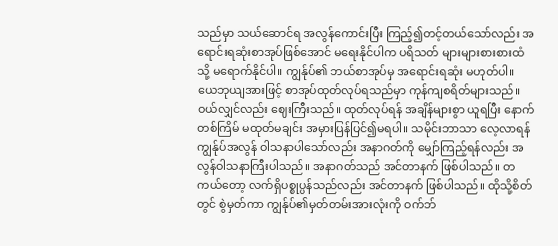သည်မှာ သယ်ဆောင်ရ အလွန်ကောင်းပြီး ကြည့်၍တင့်တယ်သော်လည်း အရောင်းရဆုံးစာအုပ်ဖြစ်အောင် မရေးနိုင်ပါက ပရိသတ် များများစားစားထံသို့ မရောက်နိုင်ပါ။ ကျွန်ုပ်၏ ဘယ်စာအုပ်မှ အရောင်းရဆုံး မဟုတ်ပါ။ ယေဘုယျအားဖြင့် စာအုပ်ထုတ်လုပ်ရသည်မှာ ကုန်ကျစရိတ်များသည်။ ဝယ်လျှင်လည်း ဈေးကြီးသည်။ ထုတ်လုပ်ရန် အချိန်များစွာ ယူရပြီး နောက်တစ်ကြိမ် မထုတ်မချင်း အမှားပြန်ပြင်၍မရပါ။ သမိုင်းဘာသာ လေ့လာရန် ကျွန်ုပ်အလွန် ဝါသနာပါသော်လည်း အနာဂတ်ကို မျှော်ကြည့်ရန်လည်း အလွန်ဝါသနာကြီးပါသည်။ အနာဂတ်သည် အင်တာနက် ဖြစ်ပါသည်။ တကယ်တော့ လက်ရှိပစ္စုပ္ပန်သည်လည်း အင်တာနက် ဖြစ်ပါသည်။ ထိုသို့စိတ်တွင် စွဲမှတ်ကာ ကျွန်ုပ်၏မှတ်တမ်းအားလုံးကို ဝက်ဘ်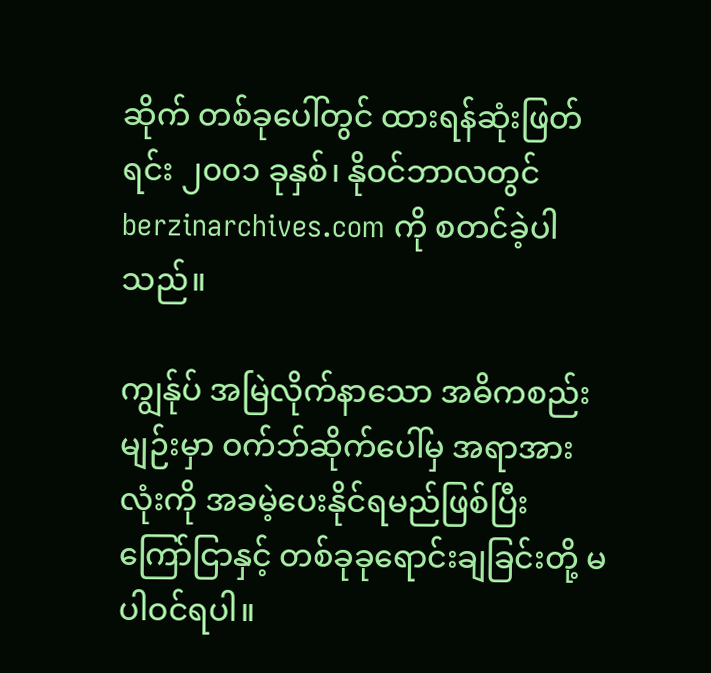ဆိုက် တစ်ခုပေါ်တွင် ထားရန်ဆုံးဖြတ်ရင်း ၂၀၀၁ ခုနှစ်၊ နိုဝင်ဘာလတွင် berzinarchives.com ကို စတင်ခဲ့ပါသည်။

ကျွန်ုပ် အမြဲလိုက်နာသော အဓိကစည်းမျဉ်းမှာ ဝက်ဘ်ဆိုက်ပေါ်မှ အရာအားလုံးကို အခမဲ့ပေးနိုင်ရမည်ဖြစ်ပြီး ကြော်ငြာနှင့် တစ်ခုခုရောင်းချခြင်းတို့ မပါဝင်ရပါ။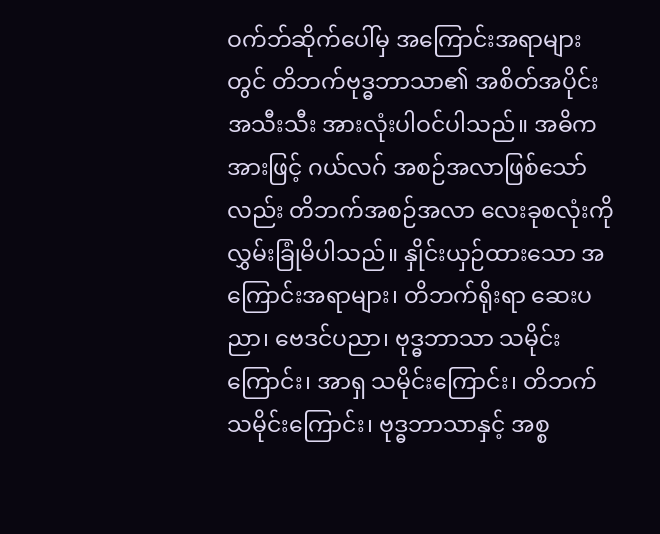ဝက်ဘ်ဆိုက်ပေါ်မှ အကြောင်းအရာများတွင် တိဘက်ဗုဒ္ဓဘာသာ၏ အစိတ်အပိုင်း အသီးသီး အားလုံးပါဝင်ပါသည်။ အဓိကအားဖြင့် ဂယ်လဂ် အစဉ်အလာဖြစ်သော်လည်း တိဘက်အစဉ်အလာ လေးခုစလုံးကို လွှမ်းခြုံမိပါသည်။ နှိုင်းယှဉ်ထားသော အကြောင်းအရာများ၊ တိဘက်ရိုးရာ ဆေးပညာ၊ ဗေဒင်ပညာ၊ ဗုဒ္ဓဘာသာ သမိုင်းကြောင်း၊ အာရှ သမိုင်းကြောင်း၊ တိဘက် သမိုင်းကြောင်း၊ ဗုဒ္ဓဘာသာနှင့် အစ္စ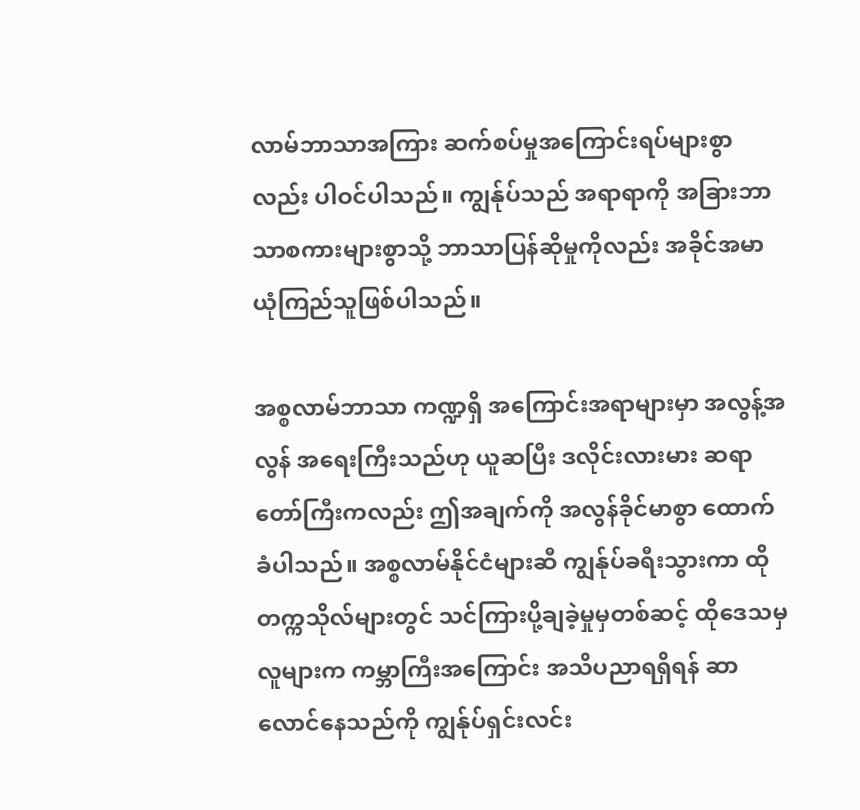လာမ်ဘာသာအကြား ဆက်စပ်မှုအကြောင်းရပ်များစွာလည်း ပါဝင်ပါသည်။ ကျွန်ုပ်သည် အရာရာကို အခြားဘာသာစကားများစွာသို့ ဘာသာပြန်ဆိုမှုကိုလည်း အခိုင်အမာ ယုံကြည်သူဖြစ်ပါသည်။

အစ္စလာမ်ဘာသာ ကဏ္ဍရှိ အကြောင်းအရာများမှာ အလွန့်အလွန် အရေးကြီးသည်ဟု ယူဆပြီး ဒလိုင်းလားမား ဆရာတော်ကြီးကလည်း ဤအချက်ကို အလွန်ခိုင်မာစွာ ထောက်ခံပါသည်။ အစ္စလာမ်နိုင်ငံများဆီ ကျွန်ုပ်ခရီးသွားကာ ထိုတက္ကသိုလ်များတွင် သင်ကြားပို့ချခဲ့မှုမှတစ်ဆင့် ထိုဒေသမှလူများက ကမ္ဘာကြီးအကြောင်း အသိပညာရရှိရန် ဆာလောင်နေသည်ကို ကျွန်ုပ်ရှင်းလင်း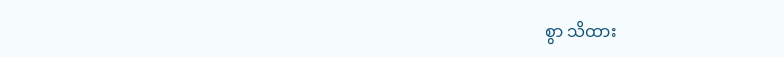စွာ သိထား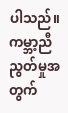ပါသည်။ ကမ္ဘာ့ညီညွတ်မှုအတွက်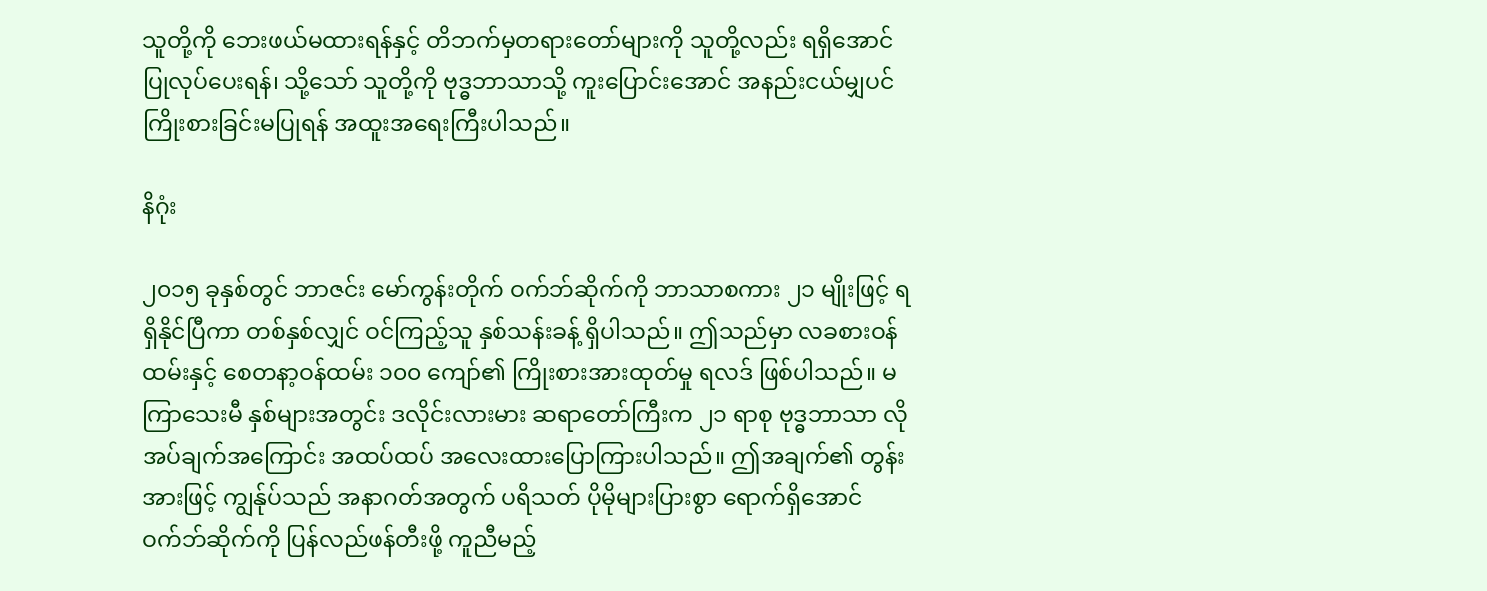သူတို့ကို ဘေးဖယ်မထားရန်နှင့် တိဘက်မှတရားတော်များကို သူတို့လည်း ရရှိအောင် ပြုလုပ်ပေးရန်၊ သို့သော် သူတို့ကို ဗုဒ္ဓဘာသာသို့ ကူးပြောင်းအောင် အနည်းငယ်မျှပင် ကြိုးစားခြင်းမပြုရန် အထူးအရေးကြီးပါသည်။

နိဂုံး

၂၀၁၅ ခုနှစ်တွင် ဘာဇင်း မော်ကွန်းတိုက် ဝက်ဘ်ဆိုက်ကို ဘာသာစကား ၂၁ မျိုးဖြင့် ရရှိနိုင်ပြီကာ တစ်နှစ်လျှင် ဝင်ကြည့်သူ နှစ်သန်းခန့် ရှိပါသည်။ ဤသည်မှာ လခစားဝန်ထမ်းနှင့် စေတနာ့ဝန်ထမ်း ၁၀၀ ကျော်၏ ကြိုးစားအားထုတ်မှု ရလဒ် ဖြစ်ပါသည်။ မကြာသေးမီ နှစ်များအတွင်း ဒလိုင်းလားမား ဆရာတော်ကြီးက ၂၁ ရာစု ဗုဒ္ဓဘာသာ လိုအပ်ချက်အကြောင်း အထပ်ထပ် အလေးထားပြောကြားပါသည်။ ဤအချက်၏ တွန်းအားဖြင့် ကျွန်ုပ်သည် အနာဂတ်အတွက် ပရိသတ် ပိုမိုများပြားစွာ ရောက်ရှိအောင် ဝက်ဘ်ဆိုက်ကို ပြန်လည်ဖန်တီးဖို့ ကူညီမည့်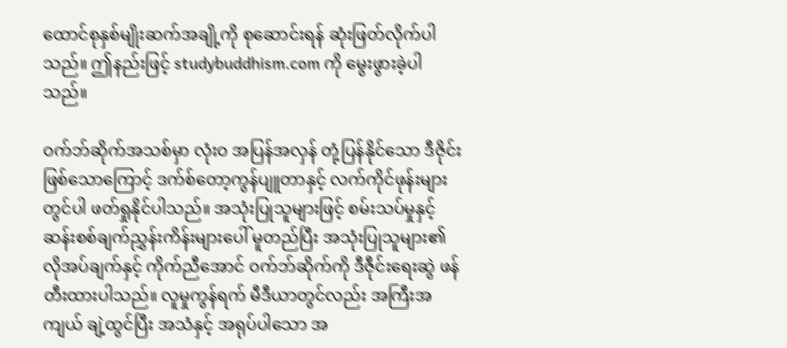ထောင်စုနှစ်မျိုးဆက်အချို့ကို စုဆောင်းရန် ဆုံးဖြတ်လိုက်ပါသည်။ ဤနည်းဖြင့် studybuddhism.com ကို မွေးဖွားခဲ့ပါသည်။

ဝက်ဘ်ဆိုက်အသစ်မှာ လုံးဝ အပြန်အလှန် တုံ့ပြန်နိုင်သော ဒီဇိုင်းဖြစ်သောကြောင့် ဒက်စ်တော့ကွန်ပျူတာနှင့် လက်ကိုင်ဖုန်းများတွင်ပါ ဖတ်ရှုနိုင်ပါသည်။ အသုံးပြုသူများဖြင့် စမ်းသပ်မှုနှင့် ဆန်းစစ်ချက်ညွှန်းကိန်းများပေါ် မူတည်ပြီး အသုံးပြုသူများ၏ လိုအပ်ချက်နှင့် ကိုက်ညီအောင် ဝက်ဘ်ဆိုက်ကို ဒီဇီုင်းရေးဆွဲ ဖန်တီးထားပါသည်။ လူမှုကွန်ရက် မီဒီယာတွင်လည်း အကြီးအကျယ် ချဲ့ထွင်ပြီး အသံနှင့် အရုပ်ပါသော အ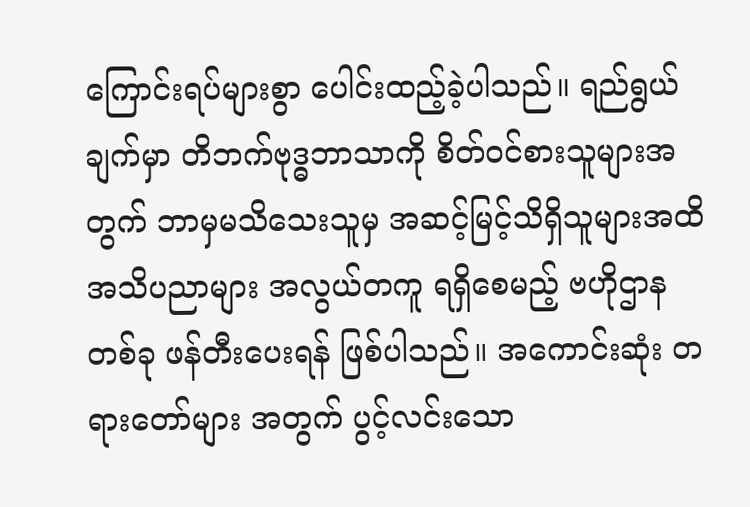ကြောင်းရပ်များစွာ ပေါင်းထည့်ခဲ့ပါသည်။ ရည်ရွယ်ချက်မှာ တိဘက်ဗုဒ္ဓဘာသာကို စိတ်ဝင်စားသူများအတွက် ဘာမှမသိသေးသူမှ အဆင့်မြင့်သိရှိသူများအထိ အသိပညာများ အလွယ်တကူ ရရှိစေမည့် ဗဟိုဌာနတစ်ခု ဖန်တီးပေးရန် ဖြစ်ပါသည်။ အကောင်းဆုံး တရားတော်များ အတွက် ပွင့်လင်းသော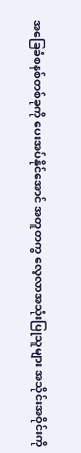အခြေခံစနစ်တစ်ခုကို ပေးအပ်နိုင်အောင် အတူတကွ လေ့လာအသုံးပြုသူများ အသိုင်းအဝိုင်းကို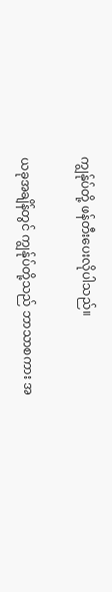ကျွန်ုပ်တို့ ဖန်တီးပေးလိုပါသည်။

ယခုအချိန်တွင် ကျွန်ုပ်တို့သည် ဘာသာစကား အ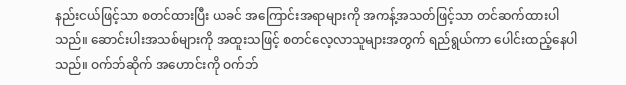နည်းငယ်ဖြင့်သာ စတင်ထားပြီး ယခင် အကြောင်းအရာများကို အကန့်အသတ်ဖြင့်သာ တင်ဆက်ထားပါသည်။ ဆောင်းပါးအသစ်များကို အထူးသဖြင့် စတင်လေ့လာသူများအတွက် ရည်ရွယ်ကာ ပေါင်းထည့်နေပါသည်။ ဝက်ဘ်ဆိုက် အဟောင်းကို ဝက်ဘ်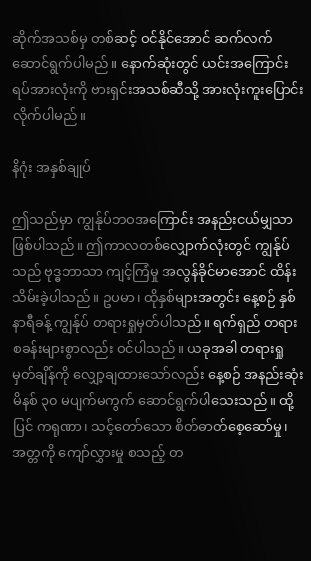ဆိုက်အသစ်မှ တစ်ဆင့် ဝင်နိုင်အောင် ဆက်လက်ဆောင်ရွက်ပါမည်။ နောက်ဆုံးတွင် ယင်းအကြောင်းရပ်အားလုံးကို ဗားရှင်းအသစ်ဆီသို့ အားလုံးကူးပြောင်းလိုက်ပါမည်။

နိဂုံး အနှစ်ချုပ်

ဤသည်မှာ ကျွန်ုပ်ဘဝအကြောင်း အနည်းငယ်မျှသာ ဖြစ်ပါသည်။ ဤကာလတစ်လျှောက်လုံးတွင် ကျွန်ုပ်သည် ဗုဒ္ဓဘာသာ ကျင့်ကြံမှု အလွန်ခိုင်မာအောင် ထိန်းသိမ်းခဲ့ပါသည်။ ဥပမာ၊ ထိုနှစ်များအတွင်း နေ့စဉ် နှစ်နာရီခန့် ကျွန်ုပ် တရားရှုမှတ်ပါသည်။ ရက်ရှည် တရားစခန်းများစွာလည်း ဝင်ပါသည်။ ယခုအခါ တရားရှုမှတ်ချိန်ကို လျှော့ချထားသော်လည်း နေ့စဉ် အနည်းဆုံး မိနစ် ၃၀ မပျက်မကွက် ဆောင်ရွက်ပါသေးသည်။ ထို့ပြင် ကရုဏာ၊ သင့်တော်သော စိတ်ဓာတ်စေ့ဆော်မှု၊ အတ္တကို ကျော်လွှားမှု စသည့် တ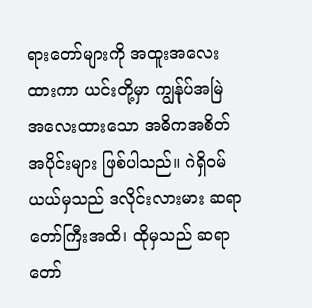ရားတော်များကို အထူးအလေးထားကာ ယင်းတို့မှာ ကျွန်ုပ်အမြဲ အလေးထားသော အဓိကအစိတ်အပိုင်းများ ဖြစ်ပါသည်။ ဂဲရှိဝမ်ယယ်မှသည် ဒလိုင်းလားမား ဆရာတော်ကြီးအထိ၊ ထိုမှသည် ဆရာတော်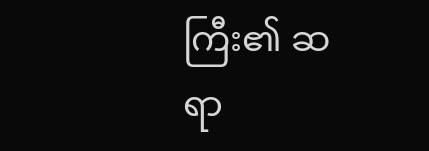ကြီး၏ ဆရာ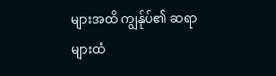များအထိ ကျွန်ုပ်၏ ဆရာများထံ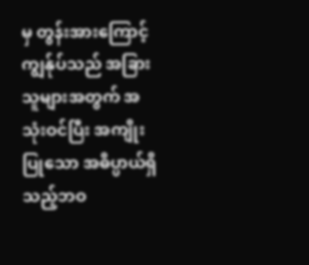မှ တွန်းအားကြောင့် ကျွန်ုပ်သည် အခြားသူများအတွက် အသုံးဝင်ပြီး အကျိုးပြုသော အဓိပ္ပာယ်ရှိသည့်ဘဝ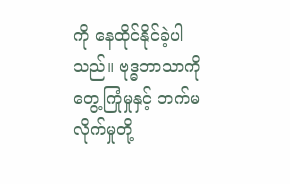ကို နေထိုင်နိုင်ခဲ့ပါသည်။ ဗုဒ္ဓဘာသာကို တွေ့ကြုံမှုနှင့် ဘက်မလိုက်မှုတို့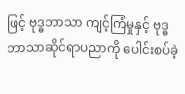ဖြင့် ဗုဒ္ဓဘာသာ ကျင့်ကြံမှုနှင့် ဗုဒ္ဓဘာသာဆိုင်ရာပညာကို ပေါင်းစပ်ခဲ့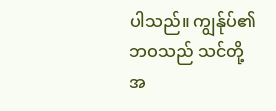ပါသည်။ ကျွန်ုပ်၏ဘဝသည် သင်တို့အ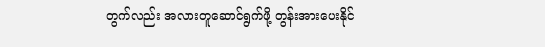တွက်လည်း အလားတူဆောင်ရွက်ဖို့ တွန်းအားပေးနိုင်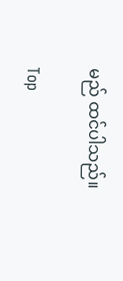မည် ထင်ပါသည်။

Top